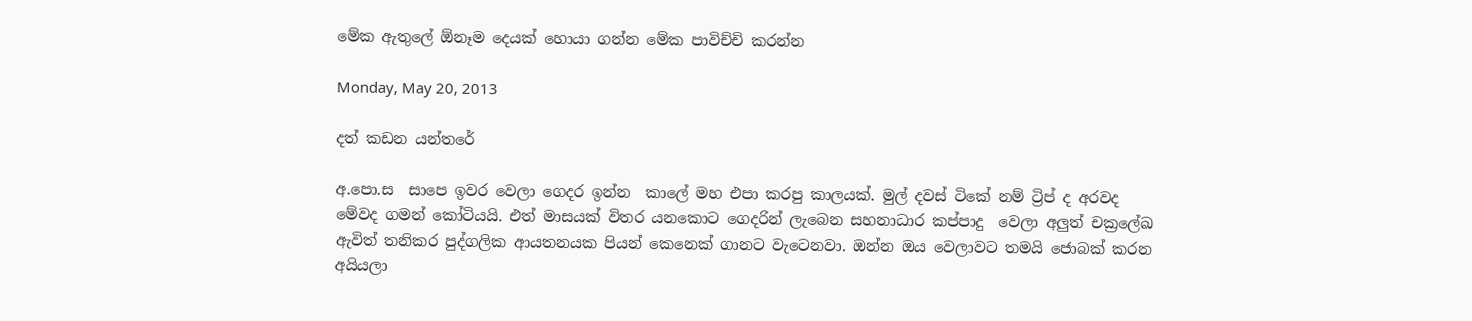මේක ඇතුලේ ඕනෑම දෙයක් හොයා ගන්න මේක පාවිච්චි කරන්න

Monday, May 20, 2013

දත් කඩන යන්තරේ

අ.පො.ස  සාපෙ ඉවර වෙලා ගෙදර ඉන්න  කාලේ මහ එපා කරපු කාලයක්. මුල් දවස් ටිකේ නම් ට්‍රිප් ද අරවද මේවද ගමන් කෝටියයි. එත් මාසයක් විතර යනකොට ගෙදරින් ලැබෙන සහනාධාර කප්පාදු  වෙලා අලුත් චක්‍රලේඛ ඇවිත් තනිකර පුද්ගලික ආයතනයක පියන් කෙනෙක් ගානට වැටෙනවා. ඔන්න ඔය වෙලාවට තමයි ජොබක් කරන අයියලා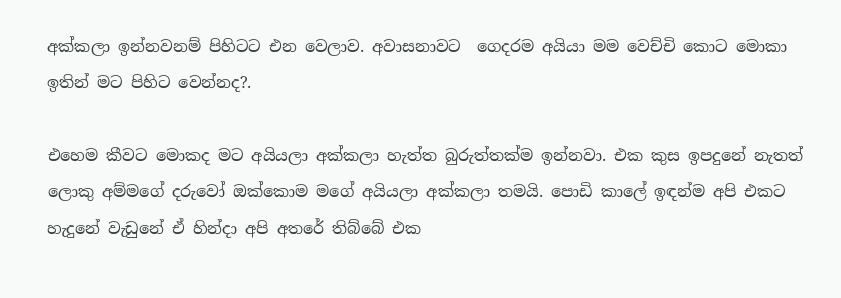අක්කලා ඉන්නවනම් පිහිටට එන වෙලාව. අවාසනාවට  ගෙදරම අයියා මම වෙච්චි කොට මොකා ඉතින් මට පිහිට වෙන්නද?.

එහෙම කීවට මොකද මට අයියලා අක්කලා හැත්ත බුරුත්තක්ම ඉන්නවා. එක කුස ඉපදුනේ නැතත් ලොකු අම්මගේ දරුවෝ ඔක්කොම මගේ අයියලා අක්කලා තමයි. පොඩි කාලේ ඉඳන්ම අපි එකට හැදුනේ වැඩුනේ ඒ හින්දා අපි අතරේ තිබ්බේ එක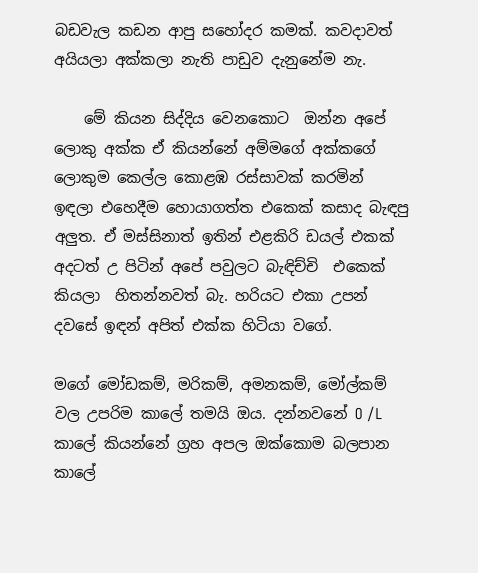බඩවැල කඩන ආපු සහෝදර කමක්. කවදාවත් අයියලා අක්කලා නැති පාඩුව දැනුනේම නැ.

    මේ කියන සිද්දිය වෙනකොට  ඔන්න අපේ ලොකු අක්ක ඒ කියන්නේ අම්මගේ අක්කගේ ලොකුම කෙල්ල කොළඹ රස්සාවක් කරමින් ඉඳලා එහෙදීම හොයාගත්ත එකෙක් කසාද බැඳපු අලුත. ඒ මස්සිනාත් ඉතින් එළකිරි ඩයල් එකක් අදටත් උ පිටින් අපේ පවුලට බැඳිච්චි  එකෙක් කියලා  හිතන්නවත් බැ. හරියට එකා උපන් දවසේ ඉඳන් අපිත් එක්ක හිටියා වගේ.

මගේ මෝඩකම්, මරිකම්, අමනකම්, මෝල්කම් වල උපරිම කාලේ තමයි ඔය. දන්නවනේ O /L  කාලේ කියන්නේ ග්‍රහ අපල ඔක්කොම බලපාන කාලේ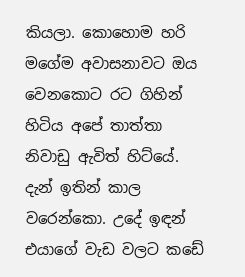කියලා. කොහොම හරි මගේම අවාසනාවට ඔය වෙනකොට රට ගිහින් හිටිය අපේ තාත්තා නිවාඩු ඇවිත් හිට්යේ. දැන් ඉතින් කාල වරෙන්කො. උදේ ඉඳන් එයාගේ වැඩ වලට කඩේ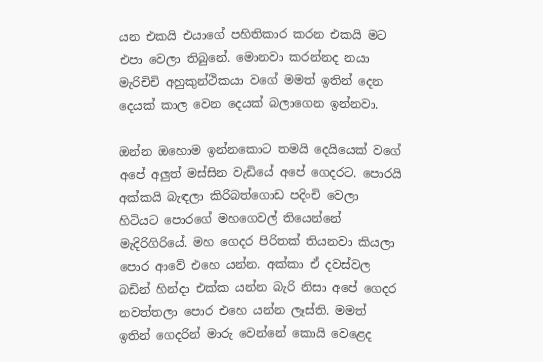යන එකයි එයාගේ පහිතිකාර කරන එකයි මට එපා වෙලා තිබුනේ. මොනවා කරන්නද නයා මැරිචිචි අහුකුන්ථිකයා වගේ මමත් ඉතින් දෙන දෙයක් කාල වෙන දෙයක් බලාගෙන ඉන්නවා.

ඔන්න ඔහොම ඉන්නකොට තමයි දෙයියෙක් වගේ අපේ අලුත් මස්සින වැඩියේ අපේ ගෙදරට. පොරයි අක්කයි බැඳලා කිරිබත්ගොඩ පදිංචි වෙලා හිටියට පොරගේ මහගෙවල් තියෙන්නේ මැදිරිගිරියේ. මහ ගෙදර පිරිතක් තියනවා කියලා පොර ආවේ එහෙ යන්න. අක්කා ඒ දවස්වල බඩින් හින්දා එක්ක යන්න බැරි නිසා අපේ ගෙදර නවත්තලා පොර එහෙ යන්න ලෑස්ති. මමත් ඉතින් ගෙදරින් මාරු වෙන්නේ කොයි වෙළෙද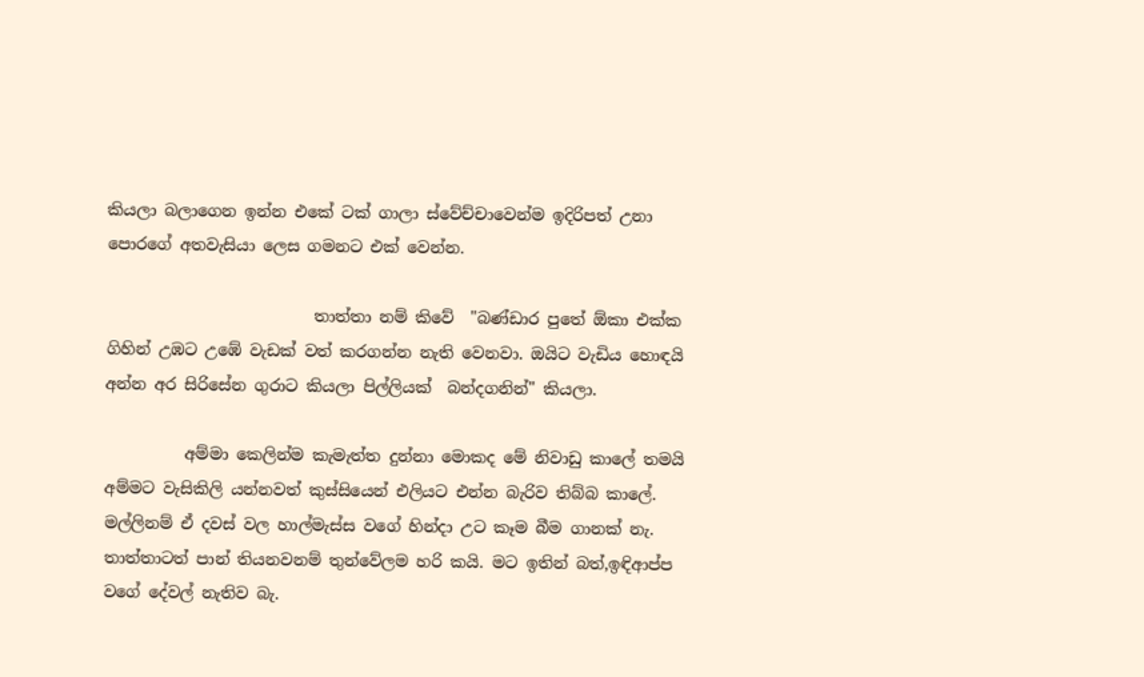කියලා බලාගෙන ඉන්න එකේ ටක් ගාලා ස්වේච්චාවෙන්ම ඉදිරිපත් උනා පොරගේ අතවැසියා ලෙස ගමනට එක් වෙන්න.

                          තාත්තා නම් කිවේ  "බණ්ඩාර පුතේ ඕකා එක්ක ගිහින් උඹට උඹේ වැඩක් වත් කරගන්න නැති වෙනවා. ඔයිට වැඩිය හොඳයි අන්න අර සිරිසේන ගුරාට කියලා පිල්ලියක්  බන්දගනින්" කියලා.

          අම්මා කෙලින්ම කැමැත්ත දුන්නා මොකද මේ නිවාඩු කාලේ තමයි අම්මට වැසිකිලි යන්නවත් කුස්සියෙන් එලියට එන්න බැරිව තිබ්බ කාලේ. මල්ලිනම් ඒ දවස් වල හාල්මැස්ස වගේ හින්දා උට කෑම බීම ගානක් නැ. තාත්තාටත් පාන් තියනවනම් තුන්වේලම හරි කයි. මට ඉතින් බත්,ඉඳිආප්ප   වගේ දේවල් නැතිව බැ.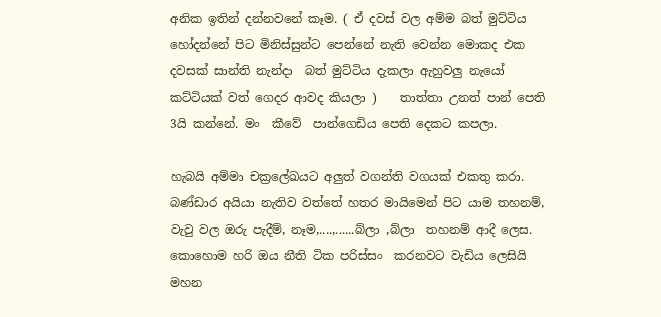අනික ඉතින් දන්නවනේ කෑම. ( ඒ දවස් වල අම්ම බත් මුට්ටිය හෝදන්නේ පිට මිනිස්සුන්ට පෙන්නේ නැති වෙන්න මොකද එක දවසක් සාන්ති නැන්දා  බත් මුට්ටිය දැකලා ඇහුවලු නැයෝ කට්ටියක් වත් ගෙදර ආවද කියලා )    තාත්තා උනත් පාන් පෙති 3යි කන්නේ. මං  කීවේ  පාන්ගෙඩිය පෙති දෙකට කපලා.

හැබයි අම්මා චක්‍රලේඛයට අලුත් වගන්ති වගයක් එකතු කරා. බණ්ඩාර අයියා නැතිව වත්තේ හතර මායිමෙන් පිට යාම තහනම්, වැවු වල ඔරු පැදීම්, නෑම,....,......බ්ලා ,බ්ලා  තහනම් ආදී ලෙස. කොහොම හරි ඔය නීති ටික පරිස්සං  කරනවට වැඩිය ලෙසියි මහන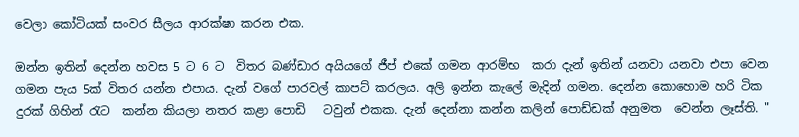වෙලා කෝටියක් සංවර සීලය ආරක්ෂා කරන එක.

ඔන්න ඉතින් දෙන්න හවස 5 ට 6 ට  විතර බණ්ඩාර අයියගේ ජීප් එකේ ගමන ආරම්භ  කරා දැන් ඉතින් යනවා යනවා එපා වෙන ගමන පැය 5ක් විතර යන්න එපාය. දැන් වගේ පාරවල් කාපට් කරලය. අලි ඉන්න කැලේ මැදින් ගමන. දෙන්න කොහොම හරි ටික දුරක් ගිහින් රැට  කන්න කියලා නතර කළා පොඩි   ටවුන් එකක. දැන් දෙන්නා කන්න කලින් පොඩ්ඩක් අනුමත  වෙන්න ලෑස්ති. "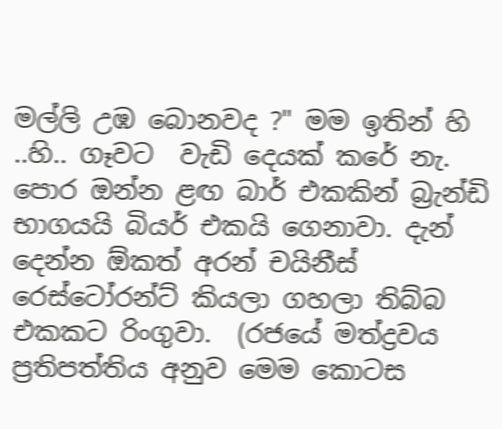මල්ලි උඹ බොනවද ?" මම ඉතින් හි ..හි.. ගෑවට  වැඩි දෙයක් කරේ නැ. පොර ඔන්න ළඟ බාර් එකකින් බ්‍රැන්ඩි භාගයයි බියර් එකයි ගෙනාවා. දැන් දෙන්න ඕකත් අරන් චයිනීස් රෙස්ටෝරන්ට් කියලා ගහලා තිබ්බ එකකට රිංගුවා.  (රජයේ මත්ද්‍රවය ප්‍රතිපත්තිය අනුව මෙම කොටස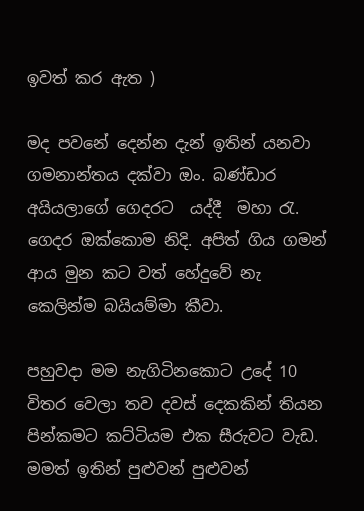ඉවත් කර ඇත )

මද පවනේ දෙන්න දැන් ඉතින් යනවා ගමනාන්තය දක්වා ඔං. බණ්ඩාර අයියලාගේ ගෙදරට  යද්දී  මහා රැ. ගෙදර ඔක්කොම නිදි. අපිත් ගිය ගමන් ආය මුන කට වත් හේදුවේ නැ  කෙලින්ම බයියම්මා කීවා.

පහුවදා මම නැගිටිනකොට උදේ 10 විතර වෙලා තව දවස් දෙකකින් තියන පින්කමට කට්ටියම එක සීරුවට වැඩ. මමත් ඉතින් පුළුවන් පුළුවන්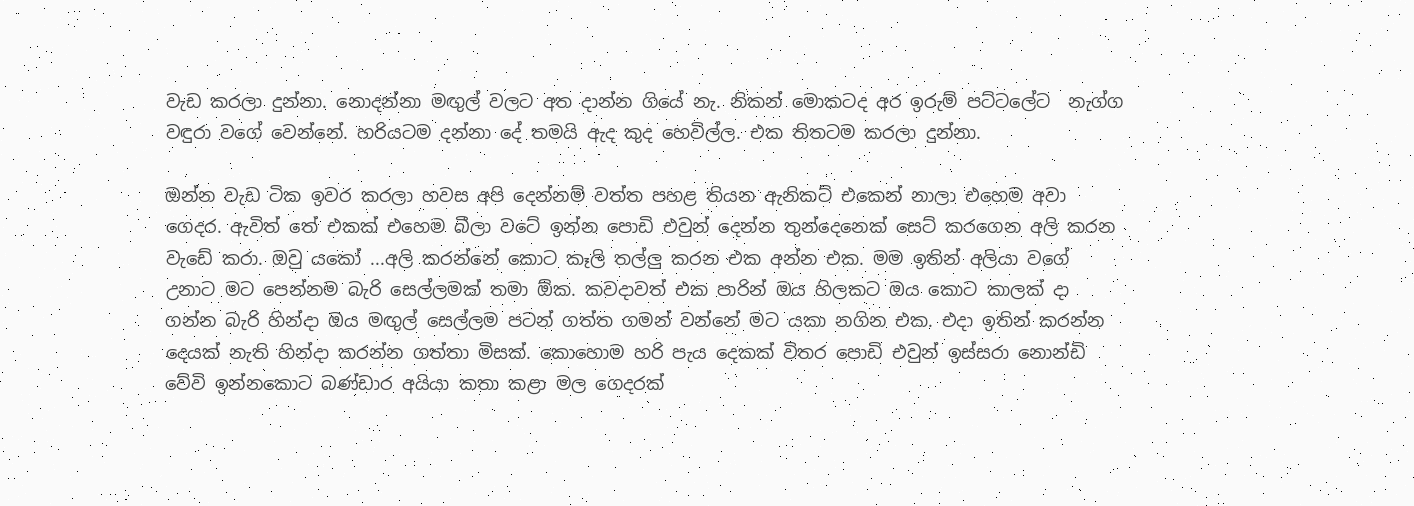වැඩ කරලා දුන්නා. නොදන්නා මඟුල් වලට අත දාන්න ගියේ නැ. නිකන් මොකටද අර ඉරුම් පට්ටලේට  නැග්ග වඳුරා වගේ වෙන්නේ. හරියටම දන්නා දේ තමයි ඇද කුද හෙවිල්ල. එක තිතටම කරලා දුන්නා.

ඔන්න වැඩ ටික ඉවර කරලා හවස අපි දෙන්නම් වත්ත පහළ තියන ඇනිකට් එකෙන් නාලා එහෙම අවා ගෙදර. ඇවිත් තේ එකක් එහෙම බීලා වටේ ඉන්න පොඩි එවුන් දෙන්න තුන්දෙනෙක් සෙට් කරගෙන අලි කරන වැඩේ කරා. ඔවු යකෝ ...අලි කරන්නේ කොට කෑලි තල්ලු කරන එක අන්න එක. මම ඉතින් අලියා වගේ උනාට මට පෙන්නම බැරි සෙල්ලමක් තමා ඕක. කවදාවත් එක පාරින් ඔය හිලකට ඔය කොට කාලක් දා ගන්න බැරි හින්දා ඔය මඟුල් සෙල්ලම පටන් ගත්ත ගමන් වන්නේ මට යකා නගින එක. එදා ඉතින් කරන්න දෙයක් නැති හින්දා කරන්න ගත්තා මිසක්. කොහොම හරි පැය දෙකක් විතර පොඩි එවුන් ඉස්සරා නොන්ඩි වේවි ඉන්නකොට බණ්ඩාර අයියා කතා කළා මල ගෙදරක්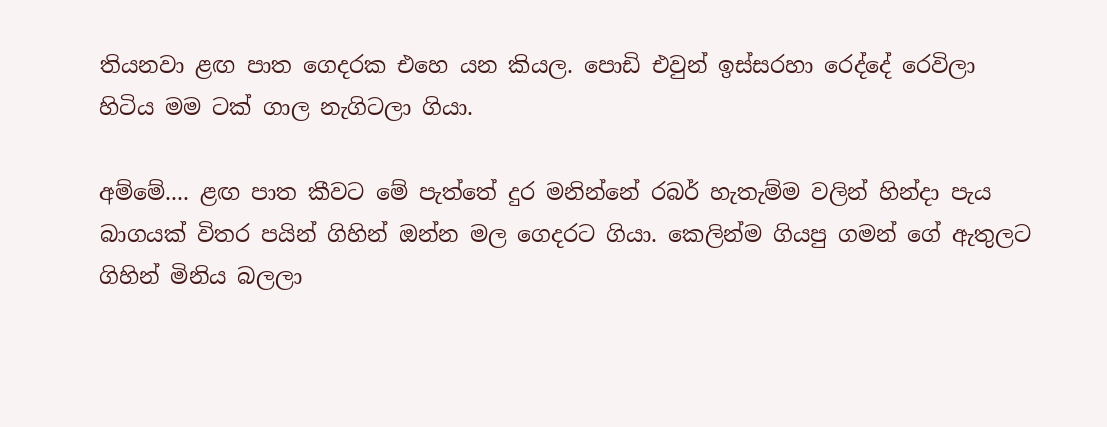තියනවා ළඟ පාත ගෙදරක එහෙ යන කියල. පොඩි එවුන් ඉස්සරහා රෙද්දේ රෙවිලා හිටිය මම ටක් ගාල නැගිටලා ගියා.

අම්මේ.... ළඟ පාත කීවට මේ පැත්තේ දුර මනින්නේ රබර් හැතැම්ම වලින් හින්දා පැය බාගයක් විතර පයින් ගිහින් ඔන්න මල ගෙදරට ගියා. කෙලින්ම ගියපු ගමන් ගේ ඇතුලට ගිහින් මිනිය බලලා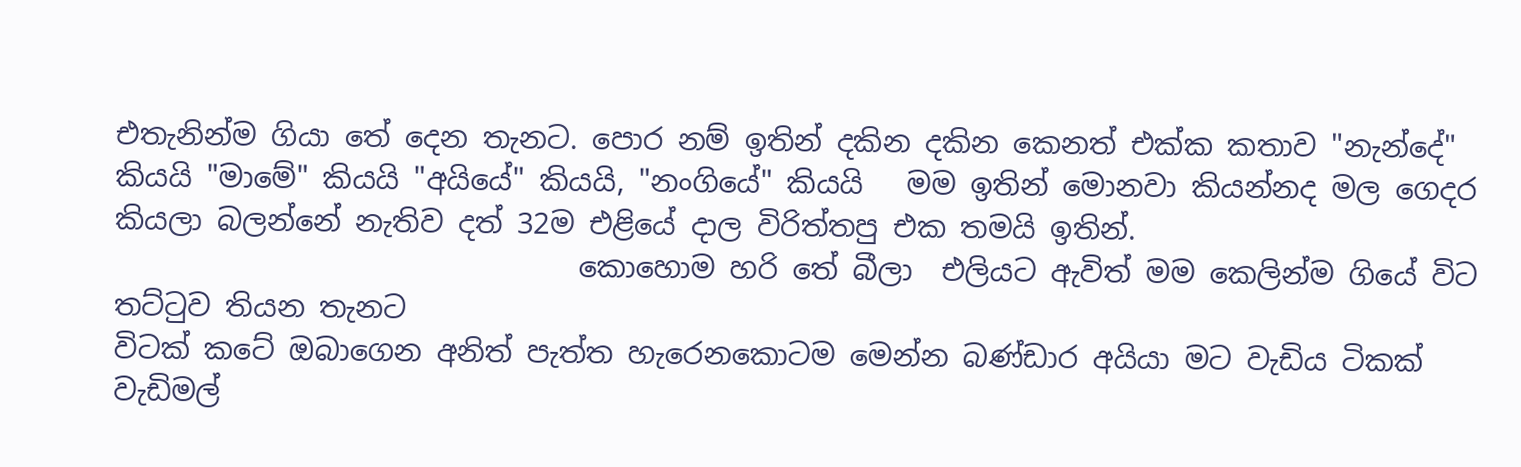එතැනින්ම ගියා තේ දෙන තැනට. පොර නම් ඉතින් දකින දකින කෙනත් එක්ක කතාව "නැන්දේ"  කියයි "මාමේ" කියයි "අයියේ" කියයි, "නංගියේ" කියයි   මම ඉතින් මොනවා කියන්නද මල ගෙදර කියලා බලන්නේ නැතිව දත් 32ම එළියේ දාල විරිත්තපු එක තමයි ඉතින්.
                                කොහොම හරි තේ බීලා  එලියට ඇවිත් මම කෙලින්ම ගියේ විට තට්ටුව තියන තැනට
විටක් කටේ ඔබාගෙන අනිත් පැත්ත හැරෙනකොටම මෙන්න බණ්ඩාර අයියා මට වැඩිය ටිකක් වැඩිමල්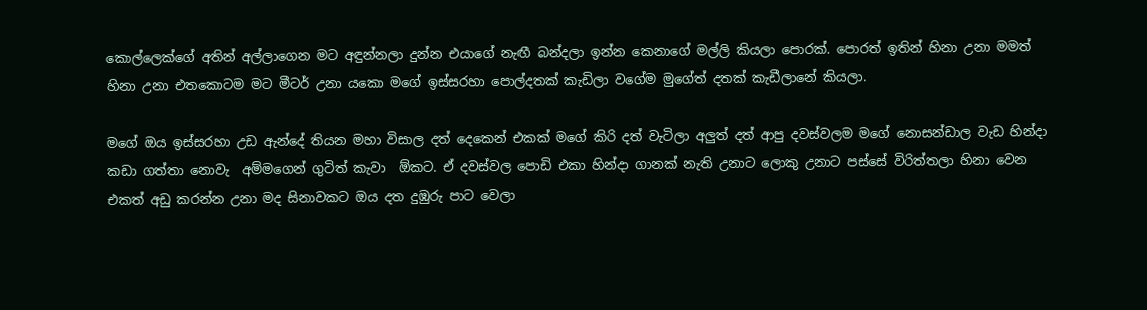කොල්ලෙක්ගේ අතින් අල්ලාගෙන මට අඳුන්නලා දුන්න එයාගේ නැඟී බන්දලා ඉන්න කෙනාගේ මල්ලි කියලා පොරක්. පොරත් ඉතින් හිනා උනා මමත් හිනා උනා එතකොටම මට මීටර් උනා යකො මගේ ඉස්සරහා පොල්දතක් කැඩිලා වගේම මුගේත් දතක් කැඩීලානේ කියලා.

මගේ ඔය ඉස්සරහා උඩ ඇන්දේ තියන මහා විසාල දත් දෙකෙන් එකක් මගේ කිරි දත් වැටිලා අලුත් දත් ආපු දවස්වලම මගේ නොසන්ඩාල වැඩ හින්දා කඩා ගත්තා නොවැ  අම්මගෙන් ගුටිත් කැවා  ඕකට. ඒ දවස්වල පොඩි එකා හින්දා ගානක් නැති උනාට ලොකු උනාට පස්සේ විරිත්තලා හිනා වෙන එකත් අඩු කරන්න උනා මද සිනාවකට ඔය දත දුඹුරු පාට වෙලා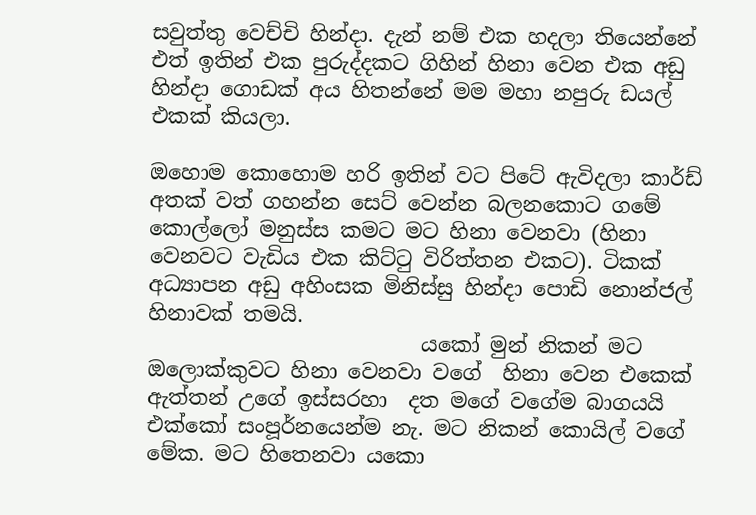සවුත්තු වෙච්චි හින්දා. දැන් නම් එක හදලා තියෙන්නේ එත් ඉතින් එක පුරුද්දකට ගිහින් හිනා වෙන එක අඩු හින්දා ගොඩක් අය හිතන්නේ මම මහා නපුරු ඩයල් එකක් කියලා.

ඔහොම කොහොම හරි ඉතින් වට පිටේ ඇවිදලා කාර්ඩ් අතක් වත් ගහන්න සෙට් වෙන්න බලනකොට ගමේ කොල්ලෝ මනුස්ස කමට මට හිනා වෙනවා (හිනා වෙනවට වැඩිය එක කිට්ටු විරිත්තන එකට). ටිකක් අධ්‍යාපන අඩු අහිංසක මිනිස්සු හින්දා පොඩි නොන්ජල් හිනාවක් තමයි.
                          යකෝ මුන් නිකන් මට ඔලොක්කුවට හිනා වෙනවා වගේ  හිනා වෙන එකෙක් ඇත්තන් උගේ ඉස්සරහා  දත මගේ වගේම බාගයයි එක්කෝ සංපූර්නයෙන්ම නැ. මට නිකන් කොයිල් වගේ මේක. මට හිතෙනවා යකො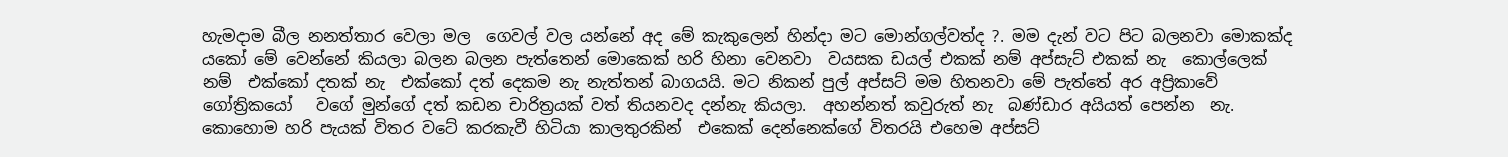හැමදාම බීල නනත්තාර වෙලා මල  ගෙවල් වල යන්නේ අද මේ කැකුලෙන් හින්දා මට මොන්ගල්වත්ද ?. මම දැන් වට පිට බලනවා මොකක්ද යකෝ මේ වෙන්නේ කියලා බලන බලන පැත්තෙන් මොකෙක් හරි හිනා වෙනවා  වයසක ඩයල් එකක් නම් අප්සැට් එකක් නැ  කොල්ලෙක් නම්  එක්කෝ දතක් නැ  එක්කෝ දත් දෙකම නැ නැත්තන් බාගයයි. මට නිකන් පුල් අප්සට් මම හිතනවා මේ පැත්තේ අර අප්‍රිකාවේ ගෝත්‍රිකයෝ   වගේ මුන්ගේ දත් කඩන චාරිත්‍රයක් වත් තියනවද දන්නැ කියලා.  අහන්නත් කවුරුත් නැ  බණ්ඩාර අයියත් පෙන්න  නැ. කොහොම හරි පැයක් විතර වටේ කරකැවී හිටියා කාලතුරකින්  එකෙක් දෙන්නෙක්ගේ විතරයි එහෙම අප්සට්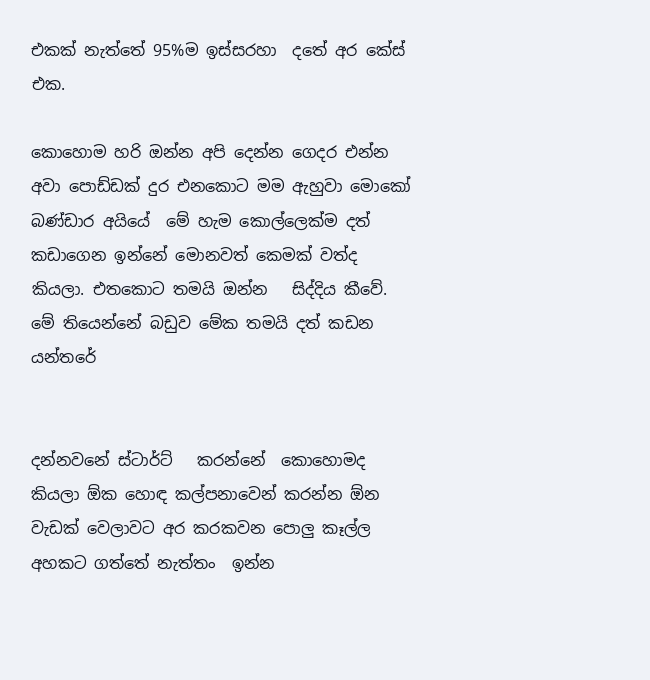එකක් නැත්තේ 95%ම ඉස්සරහා  දතේ අර කේස් එක.

කොහොම හරි ඔන්න අපි දෙන්න ගෙදර එන්න අවා පොඩ්ඩක් දුර එනකොට මම ඇහුවා මොකෝ බණ්ඩාර අයියේ  මේ හැම කොල්ලෙක්ම දත් කඩාගෙන ඉන්නේ මොනවත් කෙමක් වත්ද කියලා. එතකොට තමයි ඔන්න   සිද්දිය කීවේ. මේ තියෙන්නේ බඩුව මේක තමයි දත් කඩන යන්තරේ


දන්නවනේ ස්ටාර්ට්   කරන්නේ  කොහොමද  කියලා ඕක හොඳ කල්පනාවෙන් කරන්න ඕන වැඩක් වෙලාවට අර කරකවන පොලු කෑල්ල අහකට ගත්තේ නැත්තං  ඉන්න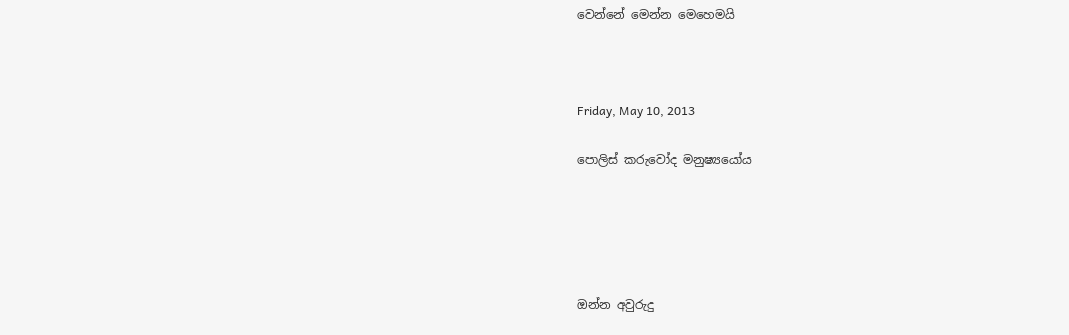වෙන්නේ මෙන්න මෙහෙමයි



Friday, May 10, 2013

පොලිස් කරුවෝද මනුෂ්‍යයෝය





ඔන්න අවුරුදු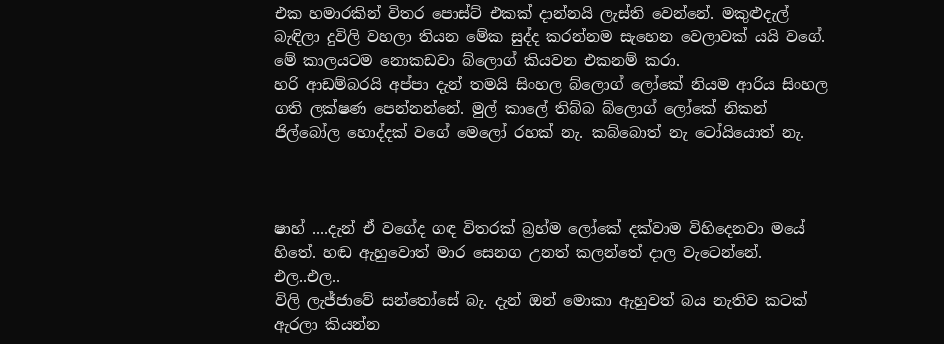එක හමාරකින් විතර පොස්ට් එකක් දාන්නයි ලැස්ති වෙන්නේ. මකුළුදැල් බැඳිලා දුවිලි වහලා තියන මේක සුද්ද කරන්නම සැහෙන වෙලාවක් යයි වගේ.
මේ කාලයටම නොකඩවා බ්ලොග් කියවන එකනම් කරා.
හරි ආඩම්බරයි අප්පා දැන් තමයි සිංහල බ්ලොග් ලෝකේ නියම ආරිය සිංහල ගති ලක්ෂණ පෙන්නන්නේ. මුල් කාලේ තිබ්බ බ්ලොග් ලෝකේ නිකන් ජිල්බෝල හොද්දක් වගේ මෙලෝ රහක් නැ. කබ්බොත් නැ ටෝයියොත් නැ.



ෂාහ් ....දැන් ඒ වගේද ගඳ විතරක් බ්‍රහ්ම ලෝකේ දක්වාම විහිදෙනවා මයේ හිතේ. හඬ ඇහුවොත් මාර සෙනග උනත් කලන්තේ දාල වැටෙන්නේ.
එල..එල..
විලි ලැජ්ජාවේ සන්තෝසේ බැ. දැන් ඔන් මොකා ඇහුවත් බය නැතිව කටක් ඇරලා කියන්න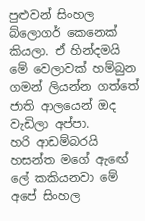පුළුවන් සිංහල බ්ලොගර් කෙනෙක් කියලා. ඒ හින්දමයි මේ වෙලාවක් හම්බුන ගමන් ලියන්න ගත්තේ ජාති ආලයෙන් ඔද වැඩිලා අප්පා.
හරි ආඩම්බරයි හසන්ත මගේ ඇඟේ ලේ කකියනවා මේ අපේ සිංහල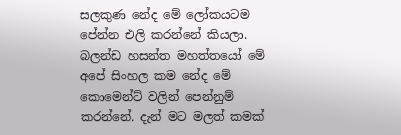සලකුණ නේද මේ ලෝකයටම පේන්න එලි කරන්නේ කියලා. බලන්ඩ හසන්ත මහත්තයෝ මේ අපේ සිංහල කම නේද මේ කොමෙන්ට් වලින් පෙන්නුම් කරන්නේ. දැන් මට මලත් කමක්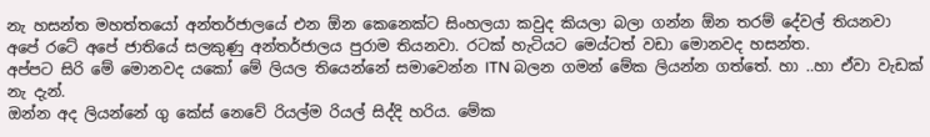නැ හසන්ත මහත්තයෝ අන්තර්ජාලයේ එන ඕන කෙනෙක්ට සිංහලයා කවුද කියලා බලා ගන්න ඕන තරම් දේවල් තියනවා අපේ රටේ අපේ ජාතියේ සලකුණු අන්තර්ජාලය පුරාම තියනවා. රටක් හැටියට මෙය්ටත් වඩා මොනවද හසන්ත.
අප්පට සිරි මේ මොනවද යකෝ මේ ලියල තියෙන්නේ සමාවෙන්න ITN බලන ගමන් මේක ලියන්න ගත්තේ. හා ..හා ඒවා වැඩක් නැ දැන්.
ඔන්න අද ලියන්නේ ගු කේස් නෙවේ රියල්ම රියල් සිද්දි හරිය. මේක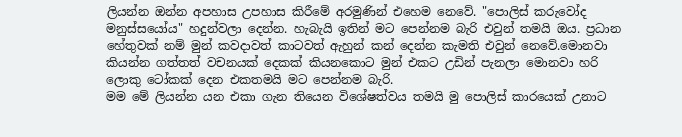ලියන්න ඔන්න අපහාස උපහාස කිරීමේ අරමුණින් එහෙම නෙවේ. "පොලිස් කරුවෝද මනුස්සයෝය" හදුන්වලා දෙන්න. හැබැයි ඉතින් මට පෙන්නම බැරි එවුන් තමයි ඔය. ප්‍රධාන හේතුවක් නම් මුන් කවදාවත් කාටවත් ඇහුන් කන් දෙන්න කැමති එවුන් නෙවේ.මොනවා කියන්න ගත්තත් වචනයක් දෙකක් කියනකොට මුන් එකට උඩින් පැනලා මොනවා හරි ලොකු ටෝකක් දෙන එකතමයි මට පෙන්නම බැරි.
මම මේ ලියන්න යන එකා ගැන තියෙන විශේෂත්වය තමයි මු පොලිස් කාරයෙක් උනාට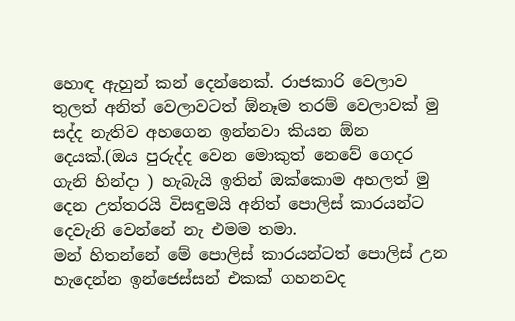හොඳ ඇහුන් කන් දෙන්නෙක්. රාජකාරි වෙලාව තුලත් අනිත් වෙලාවටත් ඕනෑම තරම් වෙලාවක් මු සද්ද නැතිව අහගෙන ඉන්නවා කියන ඕන දෙයක්.(ඔය පුරුද්ද වෙන මොකුත් නෙවේ ගෙදර ගැනි හින්දා ) හැබැයි ඉතින් ඔක්කොම අහලත් මු දෙන උත්තරයි විසඳුමයි අනිත් පොලිස් කාරයන්ට දෙවැනි වෙන්නේ නැ එමම තමා.
මන් හිතන්නේ මේ පොලිස් කාරයන්ටත් පොලිස් උන හැදෙන්න ඉන්ජෙස්සන් එකක් ගහනවද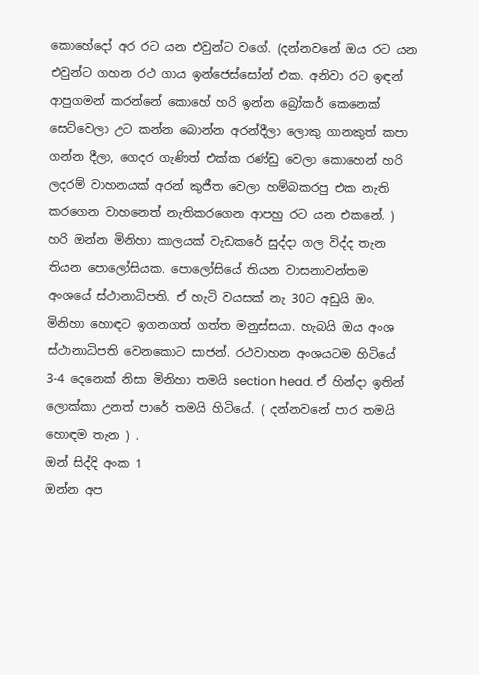කොහේදෝ අර රට යන එවුන්ට වගේ. (දන්නවනේ ඔය රට යන එවුන්ට ගහන රථ ගාය ඉන්ජෙස්සෝන් එක. අනිවා රට ඉඳන් ආපුගමන් කරන්නේ කොහේ හරි ඉන්න බ්‍රෝකර් කෙනෙක් සෙට්වෙලා උට කන්න බොන්න අරන්දීලා ලොකු ගානකුත් කපා ගන්න දීලා, ගෙදර ගැණිත් එක්ක රණ්ඩු වෙලා කොහෙන් හරි ලදරම් වාහනයක් අරන් කුජීත වෙලා හම්බකරපු එක නැති කරගෙන වාහනෙත් නැතිකරගෙන ආපහු රට යන එකනේ. )
හරි ඔන්න මිනිහා කාලයක් වැඩකරේ සුද්දා ගල විද්ද තැන තියන පොලෝසියක. පොලෝසියේ තියන වාසනාවන්තම අංශයේ ස්ථානාධිපති. ඒ හැටි වයසක් නැ 30ට අඩුයි ඔං. මිනිහා හොඳට ඉගනගත් ගත්ත මනුස්සයා. හැබයි ඔය අංශ ස්ථානාධිපති වෙනකොට සාජන්. රථවාහන අංශයටම හිටියේ 3-4 දෙනෙක් නිසා මිනිහා තමයි section head. ඒ හින්දා ඉතින් ලොක්කා උනත් පාරේ තමයි හිටියේ. ( දන්නවනේ පාර තමයි හොඳම තැන ) .
ඔන් සිද්දි අංක 1
ඔන්න අප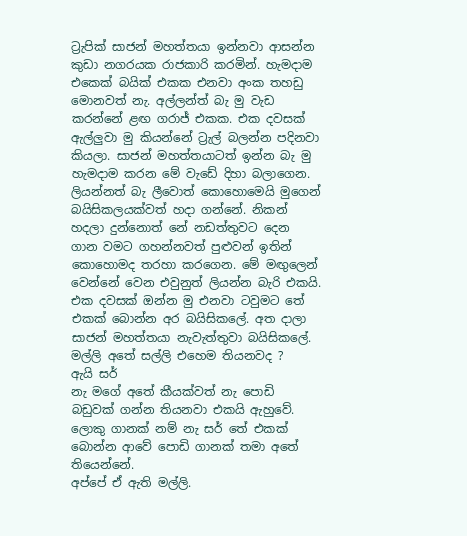ට්‍රැපික් සාජන් මහත්තයා ඉන්නවා ආසන්න කුඩා නගරයක රාජකාරි කරමින්. හැමදාම එකෙක් බයික් එකක එනවා අංක තහඩු මොනවත් නැ. අල්ලන්ත් බැ මු වැඩ කරන්නේ ළඟ ගරාජ් එකක. එක දවසක් ඇල්ලුවා මු කියන්නේ ට්‍රැල් බලන්න පදිනවා කියලා. සාජන් මහත්තයාටත් ඉන්න බැ මු හැමදාම කරන මේ වැඩේ දිහා බලාගෙන. ලියන්නත් බැ ලීවොත් කොහොමෙයි මුගෙන් බයිසිකලයක්වත් හදා ගන්නේ. නිකන් හදලා දුන්නොත් නේ නඩත්තුවට දෙන ගාන වමට ගහන්නවත් පුළුවන් ඉතින් කොහොමද තරහා කරගෙන. මේ මඟුලෙන් වෙන්නේ වෙන එවුනුත් ලියන්න බැරි එකයි. එක දවසක් ඔන්න මු එනවා ටවුමට තේ එකක් බොන්න අර බයිසිකලේ. අත දාලා සාජන් මහත්තයා නැවැත්තුවා බයිසිකලේ.
මල්ලි අතේ සල්ලි එහෙම තියනවද ?
ඇයි සර්
නැ මගේ අතේ කීයක්වත් නැ පොඩි බඩුවක් ගන්න තියනවා එකයි ඇහුවේ.
ලොකු ගානක් නම් නැ සර් තේ එකක් බොන්න ආවේ පොඩි ගානක් තමා අතේ තියෙන්නේ.
අප්පේ ඒ ඇති මල්ලි.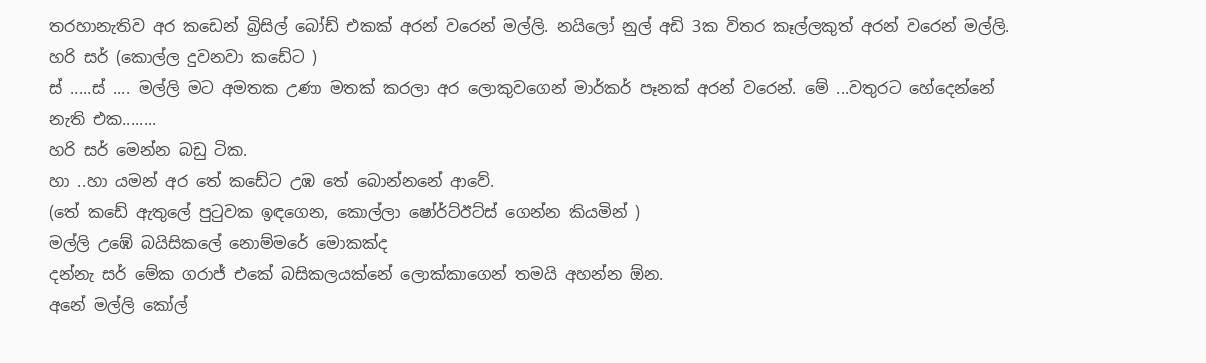තරහානැතිව අර කඩෙන් බ්‍රිසිල් බෝඩ් එකක් අරන් වරෙන් මල්ලි. නයිලෝ නුල් අඩි 3ක විතර කෑල්ලකුත් අරන් වරෙන් මල්ලි.
හරි සර් (කොල්ල දුවනවා කඩේට )
ස් .....ස් .... මල්ලි මට අමතක උණා මතක් කරලා අර ලොකුවගෙන් මාර්කර් පෑනක් අරන් වරෙන්. මේ ...වතුරට හේදෙන්නේ නැති එක........
හරි සර් මෙන්න බඩු ටික.
හා ..හා යමන් අර තේ කඩේට උඹ තේ බොන්නනේ ආවේ.
(තේ කඩේ ඇතුලේ පුටුවක ඉඳගෙන, කොල්ලා ෂෝර්ට්ඊට්ස් ගෙන්න කියමින් )
මල්ලි උඹේ බයිසිකලේ නොම්මරේ මොකක්ද
දන්නැ සර් මේක ගරාජ් එකේ බසිකලයක්නේ ලොක්කාගෙන් තමයි අහන්න ඕන.
අනේ මල්ලි කෝල්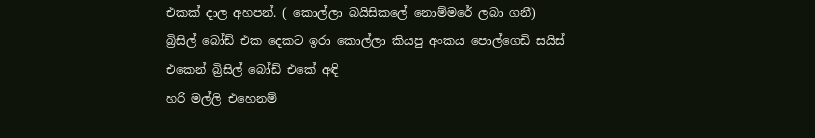එකක් දාල අහපන්. ( කොල්ලා බයිසිකලේ නොම්මරේ ලබා ගනී)
බ්‍රිසිල් බෝඩ් එක දෙකට ඉරා කොල්ලා කියපු අංකය පොල්ගෙඩි සයිස් එකෙන් බ්‍රිසිල් බෝඩ් එකේ අඳි
හරි මල්ලි එහෙනම්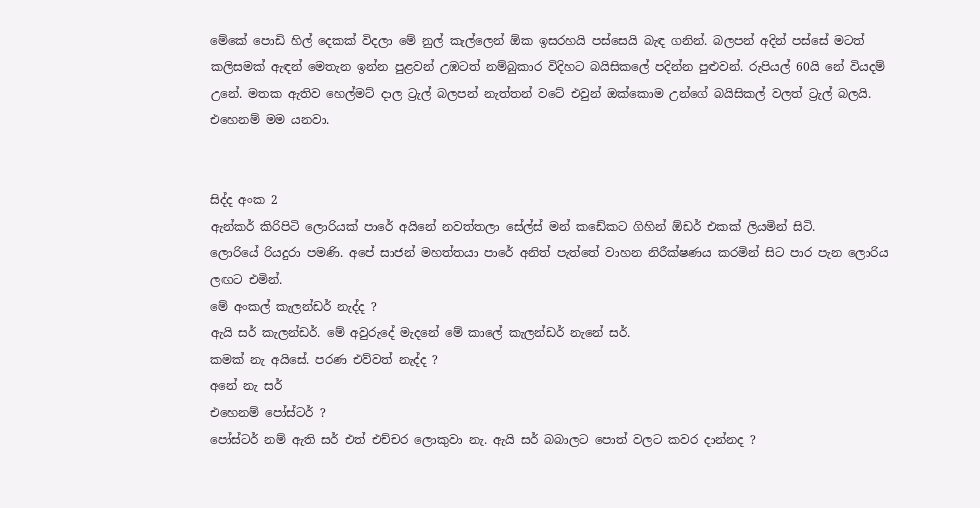මේකේ පොඩි හිල් දෙකක් විදලා මේ නුල් කැල්ලෙන් ඕක ඉසරහයි පස්සෙයි බැඳ ගනින්. බලපන් අදින් පස්සේ මටත් කලිසමක් ඇඳන් මෙතැන ඉන්න පුළවන් උඹටත් නම්බුකාර විදිහට බයිසිකලේ පදින්න පුළුවන්. රුපියල් 60යි නේ වියදම් උනේ. මතක ඇතිව හෙල්මට් දාල ට්‍රැල් බලපන් නැත්තන් වටේ එවුන් ඔක්කොම උන්ගේ බයිසිකල් වලත් ට්‍රැල් බලයි. එහෙනම් මම යනවා.


සිද්ද අංක 2
ඇන්කර් කිරිපිටි ලොරියක් පාරේ අයිනේ නවත්තලා සේල්ස් මන් කඩේකට ගිහින් ඕඩර් එකක් ලියමින් සිටි.
ලොරියේ රියදුරා පමණි. අපේ සාජන් මහත්තයා පාරේ අනිත් පැත්තේ වාහන නිරීක්ෂණය කරමින් සිට පාර පැන ලොරිය ලඟට එමින්.
මේ අංකල් කැලන්ඩර් නැද්ද ?
ඇයි සර් කැලන්ඩර්. මේ අවුරුදේ මැදනේ මේ කාලේ කැලන්ඩර් නැනේ සර්.
කමක් නැ අයිසේ. පරණ එව්වත් නැද්ද ?
අනේ නැ සර්
එහෙනම් පෝස්ටර් ?
පෝස්ටර් නම් ඇති සර් එත් එච්චර ලොකුවා නැ. ඇයි සර් බබාලට පොත් වලට කවර දාන්නද ?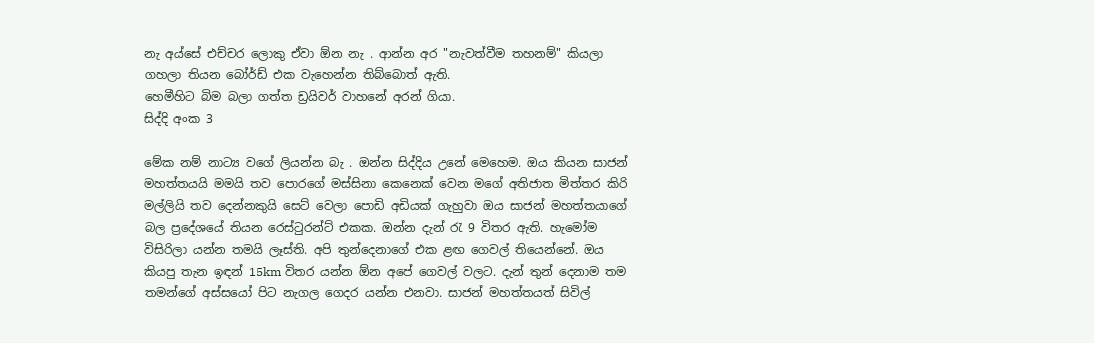නැ අය්සේ එච්චර ලොකු ඒවා ඕන නැ . ආන්න අර "නැවත්වීම තහනම්" කියලා ගහලා තියන බෝර්ඩ් එක වැහෙන්න තිබ්බොත් ඇති.
හෙමීහිට බිම බලා ගත්ත ඩ්‍රයිවර් වාහනේ අරන් ගියා.
සිද්දි අංක 3

මේක නම් නාට්‍ය වගේ ලියන්න බැ . ඔන්න සිද්දිය උනේ මෙහෙම. ඔය කියන සාජන් මහත්තයයි මමයි තව පොරගේ මස්‌සිනා කෙනෙක් වෙන මගේ අතිජාත මිත්තර කිරි මල්ලියි තව දෙන්නකුයි සෙට් වෙලා පොඩි අඩියක් ගැහුවා ඔය සාජන් මහත්තයාගේ බල ප්‍රදේශයේ තියන රෙස්ටුරන්ට් එකක. ඔන්න දැන් රැ 9 විතර ඇති. හැමෝම විසිරිලා යන්න තමයි ලෑස්ති. අපි තුන්දෙනාගේ එක ළඟ ගෙවල් තියෙන්නේ. ඔය කියපු තැන ඉඳන් 15km විතර යන්න ඕන අපේ ගෙවල් වලට. දැන් තුන් දෙනාම තම තමන්ගේ අස්සයෝ පිට නැගල ගෙදර යන්න එනවා. සාජන් මහත්තයත් සිවිල්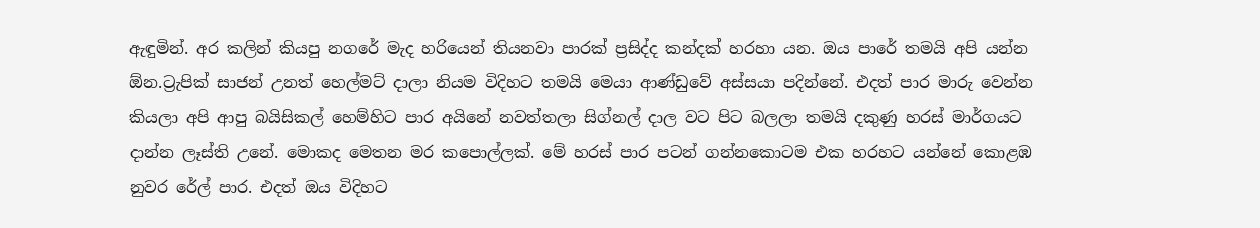ඇඳුමින්. අර කලින් කියපු නගරේ මැද හරියෙන් තියනවා පාරක් ප්‍රසිද්ද කන්දක් හරහා යන. ඔය පාරේ තමයි අපි යන්න ඕන.ට්‍රැපික් සාජන් උනත් හෙල්මට් දාලා නියම විදිහට තමයි මෙයා ආණ්ඩුවේ අස්සයා පදින්නේ. එදත් පාර මාරු වෙන්න කියලා අපි ආපු බයිසිකල් හෙම්හිට පාර අයිනේ නවත්තලා සිග්නල් දාල වට පිට බලලා තමයි දකුණු හරස් මාර්ගයට දාන්න ලෑස්ති උනේ. මොකද මෙතන මර කපොල්ලක්. මේ හරස් පාර පටන් ගන්නකොටම එක හරහට යන්නේ කොළඹ නුවර රේල් පාර. එදත් ඔය විදිහට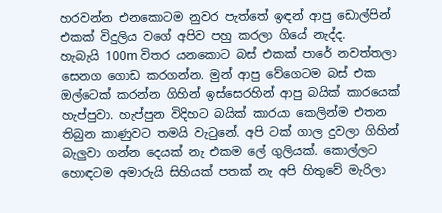හරවන්න එනකොටම නුවර පැත්තේ ඉඳන් ආපු ඩොල්පින් එකක් විදුලිය වගේ අපිව පහු කරලා ගියේ නැද්ද.
හැබැයි 100m විතර යනකොට බස් එකක් පාරේ නවත්තලා සෙනග ගොඩ කරගන්න. මුන් ආපු වේගෙටම බස් එක ඔල්ටෙක් කරන්න ගිහින් ඉස්සෙරහින් ආපු බයික් කාරයෙක් හැප්පුවා. හැප්පුන විදිහට බයික් කාරයා කෙලින්ම එතන තිබුන කාණුවට තමයි වැටුනේ. අපි ටක් ගාල දුවලා ගිහින් බැලුවා ගන්න දෙයක් නැ එකම ලේ ගුලියක්. කොල්ලට හොඳටම අමාරුයි සිහියක් පතක් නැ අපි හිතුවේ මැරිලා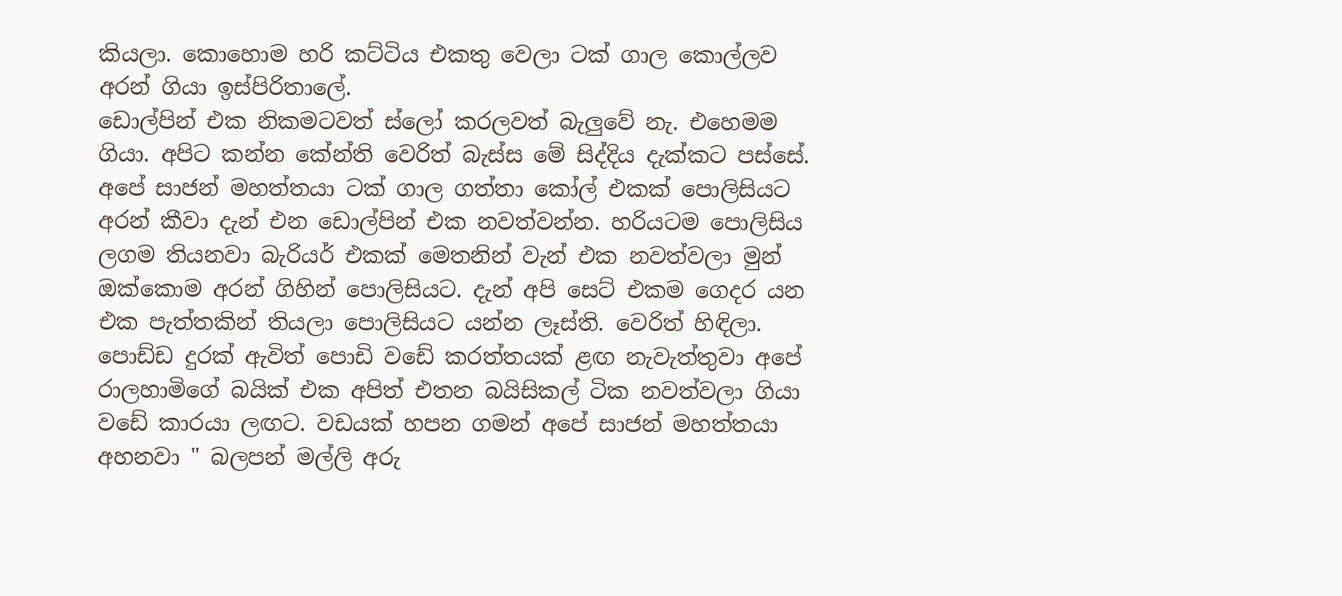කියලා. කොහොම හරි කට්ටිය එකතු වෙලා ටක් ගාල කොල්ලව අරන් ගියා ඉස්පිරිතාලේ.
ඩොල්පින් එක නිකමටවත් ස්ලෝ කරලවත් බැලුවේ නැ. එහෙමම ගියා. අපිට කන්න කේන්ති වෙරිත් බැස්ස මේ සිද්දිය දැක්කට පස්සේ. අපේ සාජන් මහත්තයා ටක් ගාල ගත්තා කෝල් එකක් පොලිසියට අරන් කීවා දැන් එන ඩොල්පින් එක නවත්වන්න. හරියටම පොලිසිය ලගම තියනවා බැරියර් එකක් මෙතනින් වැන් එක නවත්වලා මුන් ඔක්කොම අරන් ගිහින් පොලිසියට. දැන් අපි සෙට් එකම ගෙදර යන එක පැත්තකින් තියලා පොලිසියට යන්න ලෑස්ති. වෙරිත් හිඳිලා. පොඩ්ඩ දුරක් ඇවිත් පොඩි වඩේ කරත්තයක් ළඟ නැවැත්තුවා අපේ රාලහාමිගේ බයික් එක අපිත් එතන බයිසිකල් ටික නවත්වලා ගියා වඩේ කාරයා ලඟට. වඩයක් හපන ගමන් අපේ සාජන් මහත්තයා අහනවා " බලපන් මල්ලි අරු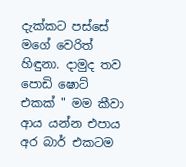දැක්කට පස්සේ මගේ වෙරිත් හිඳුනා. දාමුද තව පොඩි ෂොට් එකක් " මම කීවා ආය යන්න එපාය අර බාර් එකටම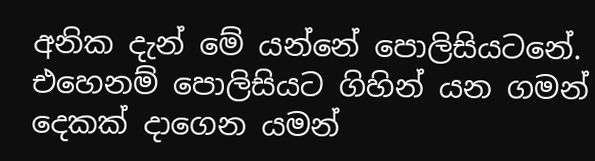අනික දැන් මේ යන්නේ පොලිසියටනේ. එහෙනම් පොලිසියට ගිහින් යන ගමන් දෙකක් දාගෙන යමන්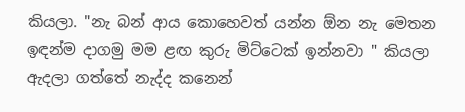කියලා. "නැ බන් ආය කොහෙවත් යන්න ඕන නැ මෙතන ඉඳන්ම දාගමු මම ළඟ කුරු මිට්ටෙක් ඉන්නවා " කියලා ඇදලා ගත්තේ නැද්ද කනෙන්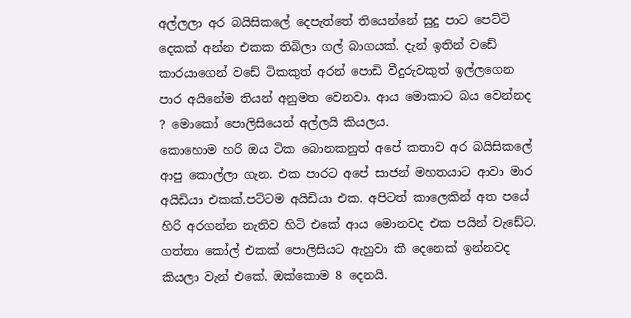අල්ලලා අර බයිසිකලේ දෙපැත්තේ තියෙන්නේ සුදු පාට පෙට්ටි දෙකක් අන්න එකක තිබිලා ගල් බාගයක්. දැන් ඉතින් වඩේ කාරයාගෙන් වඩේ ටිකකුත් අරන් පොඩි වීදුරුවකුත් ඉල්ලගෙන පාර අයිනේම තියන් අනුමත වෙනවා. ආය මොකාට බය වෙන්නද ? මොකෝ පොලිසියෙන් අල්ලයි කියලය.
කොහොම හරි ඔය ටික බොනකනුත් අපේ කතාව අර බයිසිකලේ ආපු කොල්ලා ගැන. එක පාරට අපේ සාජන් මහතයාට ආවා මාර අයිඩියා එකක්.පට්ටම අයිඩියා එක. අපිටත් කාලෙකින් අත පයේ හිරි අරගන්න නැතිව හිටි එකේ ආය මොනවද එක පයින් වැඩේට. ගත්තා කෝල් එකක් පොලිසියට ඇහුවා කී දෙනෙක් ඉන්නවද කියලා වැන් එකේ. ඔක්කොම 8 දෙනයි.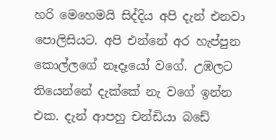හරි මෙහෙමයි සිද්දිය අපි දැන් එනවා පොලිසියට. අපි එන්නේ අර හැප්පුන කොල්ලගේ නෑදෑයෝ වගේ. උඹලට තියෙන්නේ දැක්කේ නැ වගේ ඉන්න එක. දැන් ආපහු චන්ඩියා බඩේ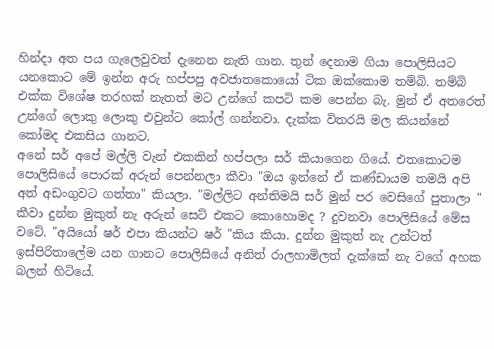හින්දා අත පය ගැලෙවුවත් දැනෙන නැති ගාන. තුන් දෙනාම ගියා පොලිසියට යනකොට මේ ඉන්න අරු හප්පපු අවජාතකොයෝ ටික ඔක්කොම තම්බි. තම්බි එක්ක විශේෂ තරහක් නැතත් මට උන්ගේ කපටි කම පෙන්න බැ. මුන් ඒ අතරෙත් උන්ගේ ලොකු ලොකු එවුන්ට කෝල් ගන්නවා. දැක්ක විතරයි මල කියන්නේ කෝමද එකසිය ගානට.
අනේ සර් අපේ මල්ලි වැන් එකකින් හප්පලා සර් කියාගෙන ගියේ. එතකොටම පොලිසියේ පොරක් අරුන් පෙන්නලා කීවා "ඔය ඉන්නේ ඒ කණ්ඩායම තමයි අපි අත් අඩංගුවට ගත්තා" කියලා. "මල්ලිට අන්තිමයි සර් මුන් පර වෙසිගේ පුතාලා " කීවා දුන්න මුකුත් නැ අරුන් සෙට් එකට කොහොමද ? දුවනවා පොලිසියේ මේස වටේ. "අයියෝ ෂර් එපා කියන්ට ෂර් "කිය කියා. දුන්න මුකුත් නැ උන්ටත් ඉස්පිරිතාලේම යන ගානට පොලිසියේ අනිත් රාලහාමිලත් දැක්කේ නැ වගේ අහක බලන් හිටියේ.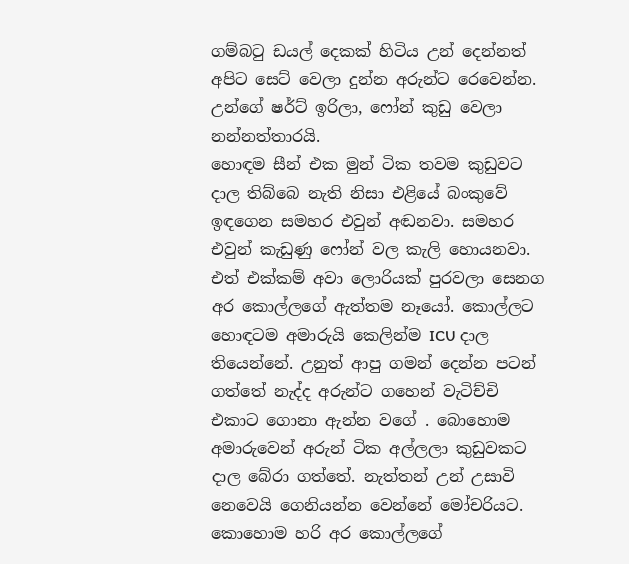ගම්බටු ඩයල් දෙකක් හිටිය උන් දෙන්නත් අපිට සෙට් වෙලා දුන්න අරුන්ට රෙවෙන්න. උන්ගේ ෂර්ට් ඉරිලා, ෆෝන් කුඩු වෙලා නන්නත්තාරයි.
හොඳම සීන් එක මුන් ටික තවම කුඩුවට දාල තිබ්බෙ නැති නිසා එළියේ බංකුවේ ඉඳගෙන සමහර එවුන් අඬනවා. සමහර එවුන් කැඩුණු ෆෝන් වල කැලි හොයනවා. එත් එක්කම් අවා ලොරියක් පුරවලා සෙනග අර කොල්ලගේ ඇත්තම නෑයෝ. කොල්ලට හොඳටම අමාරුයි කෙලින්ම ICU දාල තියෙන්නේ. උනුත් ආපු ගමන් දෙන්න පටන් ගත්තේ නැද්ද අරුන්ට ගහෙන් වැටිච්චි එකාට ගොනා ඇන්න වගේ . බොහොම අමාරුවෙන් අරුන් ටික අල්ලලා කුඩුවකට දාල බේරා ගත්තේ. නැත්තන් උන් උසාවි නෙවෙයි ගෙනියන්න වෙන්නේ මෝචරියට.
කොහොම හරි අර කොල්ලගේ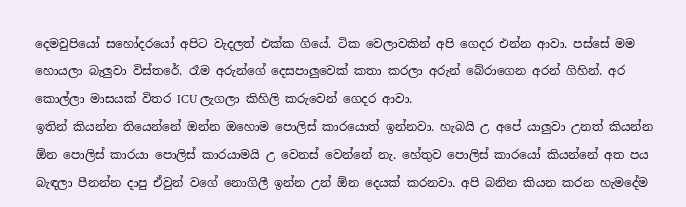දෙමවුපියෝ සහෝදරයෝ අපිට වැදලත් එක්ක ගියේ. ටික වෙලාවකින් අපි ගෙදර එන්න ආවා. පස්සේ මම හොයලා බැලුවා විස්තරේ. රෑම අරුන්ගේ දෙසපාලුවෙක් කතා කරලා අරුන් බේරාගෙන අරන් ගිහින්. අර කොල්ලා මාසයක් විතර ICU ලැගලා කිහිලි කරුවෙන් ගෙදර ආවා.
ඉතින් කියන්න තියෙන්නේ ඔන්න ඔහොම පොලිස් කාරයොත් ඉන්නවා. හැබයි උ අපේ යාලුවා උනත් කියන්න ඕන පොලිස් කාරයා පොලිස් කාරයාමයි උ වෙනස් වෙන්නේ නැ. හේතුව පොලිස් කාරයෝ කියන්නේ අත පය බැඳලා පීනන්න දාපු ඒවුන් වගේ නොගිලී ඉන්න උන් ඕන දෙයක් කරනවා. අපි බනින කියන කරන හැමදේම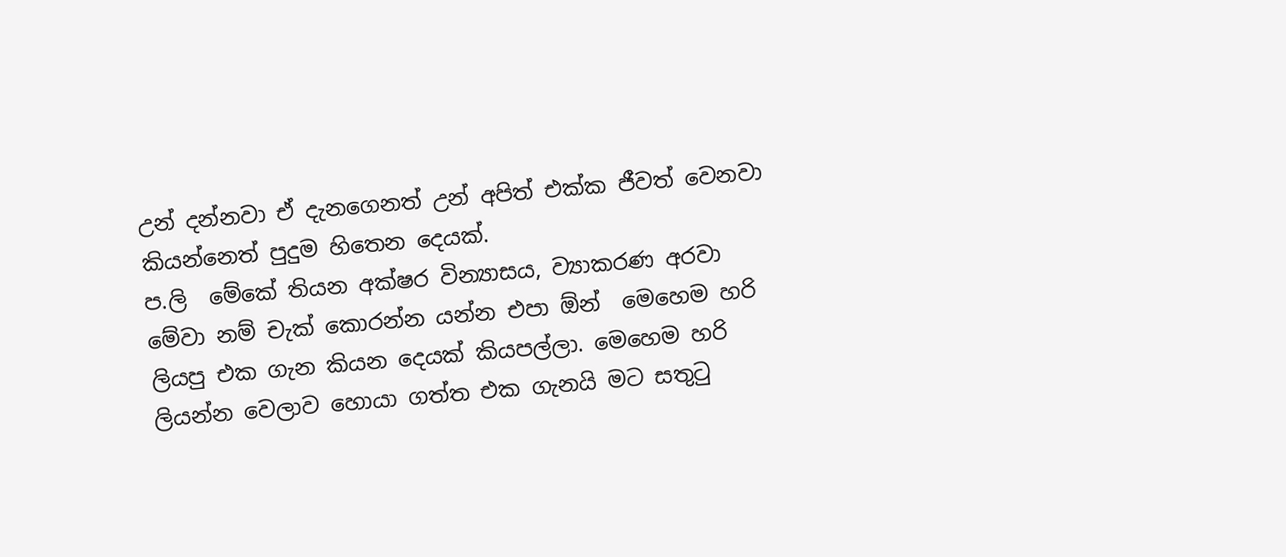උන් දන්නවා ඒ දැනගෙනත් උන් අපිත් එක්ක ජීවත් වෙනවා කියන්නෙත් පුදුම හිතෙන දෙයක්.
ප.ලි  මේකේ තියන අක්ෂර වින්‍යාසය, ව්‍යාකරණ අරවා මේවා නම් චැක් කොරන්න යන්න එපා ඕන්  මෙහෙම හරි ලියපු එක ගැන කියන දෙයක් කියපල්ලා. මෙහෙම හරි ලියන්න වෙලාව හොයා ගත්ත එක ගැනයි මට සතුටු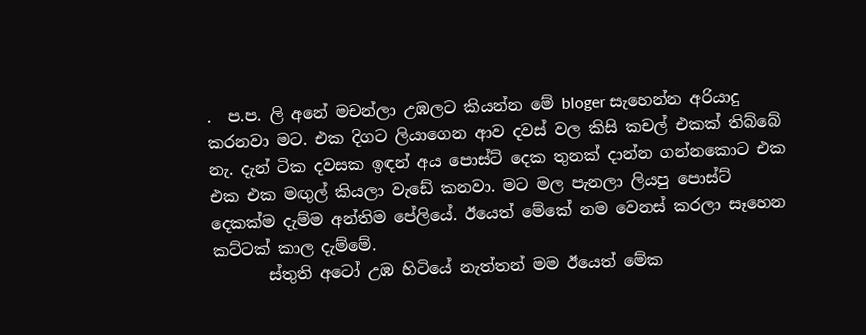.  ප.ප. ලි අනේ මචන්ලා උඹලට කියන්න මේ bloger සැහෙන්න අරියාදු කරනවා මට. එක දිගට ලියාගෙන ආව දවස් වල කිසි කචල් එකක් තිබ්බේ නැ. දැන් ටික දවසක ඉඳන් අය පොස්ට් දෙක තුනක් දාන්න ගන්නකොට එක එක එක මඟුල් කියලා වැඩේ කනවා. මට මල පැනලා ලියපු පොස්ට් දෙකක්ම දැම්ම අන්තිම පේලියේ. ඊයෙත් මේකේ නම වෙනස් කරලා සෑහෙන කට්ටක් කාල දැම්මේ.
       ස්තුති අටෝ උඹ හිටියේ නැත්තන් මම ඊයෙත් මේක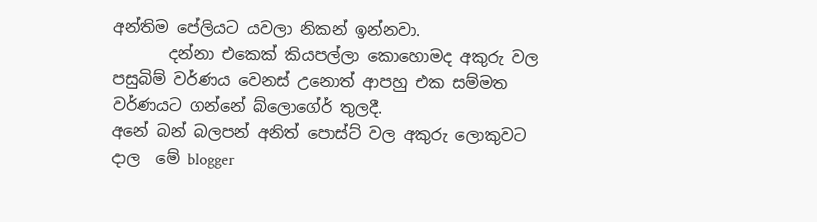අන්තිම පේලියට යවලා නිකන් ඉන්නවා.
       දන්නා එකෙක් කියපල්ලා කොහොමද අකුරු වල පසුබිම් වර්ණය වෙනස් උනොත් ආපහු එක සම්මත වර්ණයට ගන්නේ බ්ලොගේර් තුලදී.
අනේ බන් බලපන් අනිත් පොස්ට් වල අකුරු ලොකුවට දාල  මේ blogger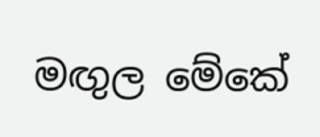මඟුල මේකේ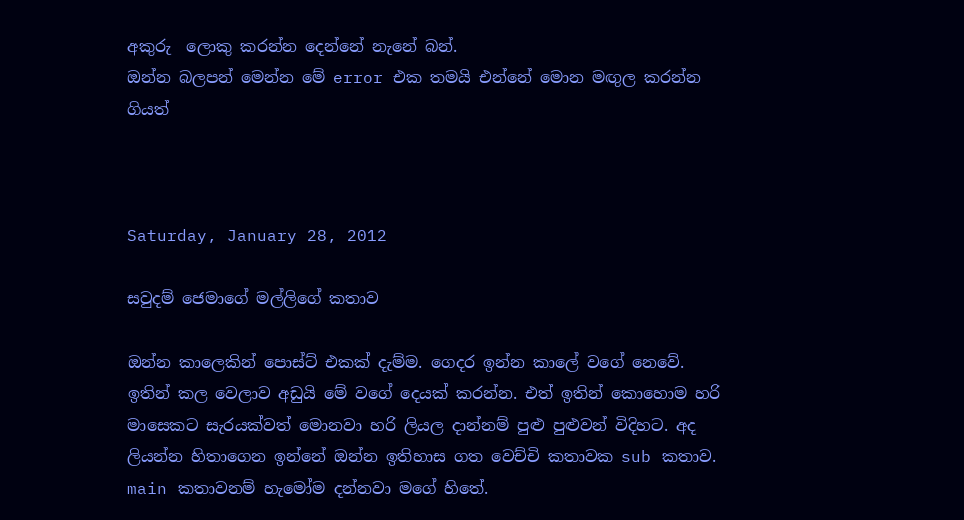අකුරු  ලොකු කරන්න දෙන්නේ නැනේ බන්.
ඔන්න බලපන් මෙන්න මේ error එක තමයි එන්නේ මොන මඟුල කරන්න ගියත්



Saturday, January 28, 2012

සවුදම් ජෙමාගේ මල්ලිගේ කතාව

ඔන්න කාලෙකින් පොස්ට් එකක් දැම්ම. ගෙදර ඉන්න කාලේ වගේ නෙවේ. ඉතින් කල වෙලාව අඩුයි මේ වගේ දෙයක් කරන්න. එත් ඉතින් කොහොම හරි මාසෙකට සැරයක්වත් මොනවා හරි ලියල දාන්නම් පුළු පුළුවන් විදිහට. අද ලියන්න හිතාගෙන ඉන්නේ ඔන්න ඉතිහාස ගත වෙච්චි කතාවක sub කතාව. main කතාවනම් හැමෝම දන්නවා මගේ හිතේ.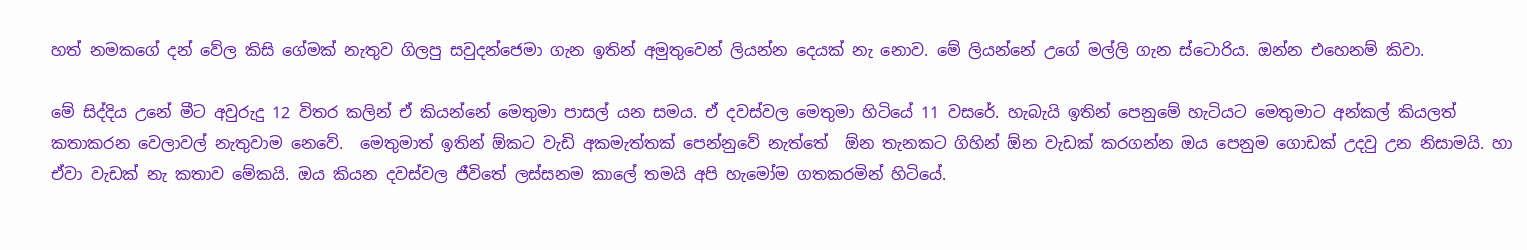හත් නමකගේ දන් වේල කිසි ගේමක් නැතුව ගිලපු සවුදන්ජෙමා ගැන ඉතින් අමුතුවෙන් ලියන්න දෙයක් නැ නොව. මේ ලියන්නේ උගේ මල්ලි ගැන ස්ටොරිය. ඔන්න එහෙනම් කිවා.

මේ සිද්දිය උනේ මීට අවුරුදු 12 විතර කලින් ඒ කියන්නේ මෙතුමා පාසල් යන සමය. ඒ දවස්වල මෙතුමා හිටියේ 11 වසරේ. හැබැයි ඉතින් පෙනුමේ හැටියට මෙතුමාට අන්කල් කියලත් කතාකරන වෙලාවල් නැතුවාම නෙවේ.  මෙතුමාත් ඉතින් ඕකට වැඩි අකමැත්තක් පෙන්නුවේ නැත්තේ  ඕන තැනකට ගිහින් ඕන වැඩක් කරගන්න ඔය පෙනුම ගොඩක් උදවු උන නිසාමයි. හා ඒවා වැඩක් නැ කතාව මේකයි. ඔය කියන දවස්වල ජීවිතේ ලස්සනම කාලේ තමයි අපි හැමෝම ගතකරමින් හිටියේ.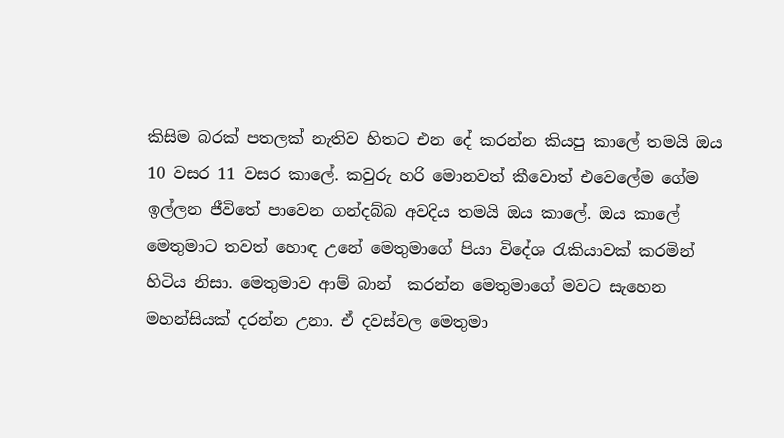කිසිම බරක් පතලක් නැතිව හිතට එන දේ කරන්න කියපු කාලේ තමයි ඔය 10 වසර 11 වසර කාලේ. කවුරු හරි මොනවත් කීවොත් එවෙලේම ගේම ඉල්ලන ජීවිතේ පාවෙන ගන්දබ්බ අවදිය තමයි ඔය කාලේ. ඔය කාලේ මෙතුමාට තවත් හොඳ උනේ මෙතුමාගේ පියා විදේශ රැකියාවක් කරමින් හිටිය නිසා. මෙතුමාව ආම් බාන්  කරන්න මෙතුමාගේ මවට සැහෙන මහන්සියක් දරන්න උනා. ඒ දවස්වල මෙතුමා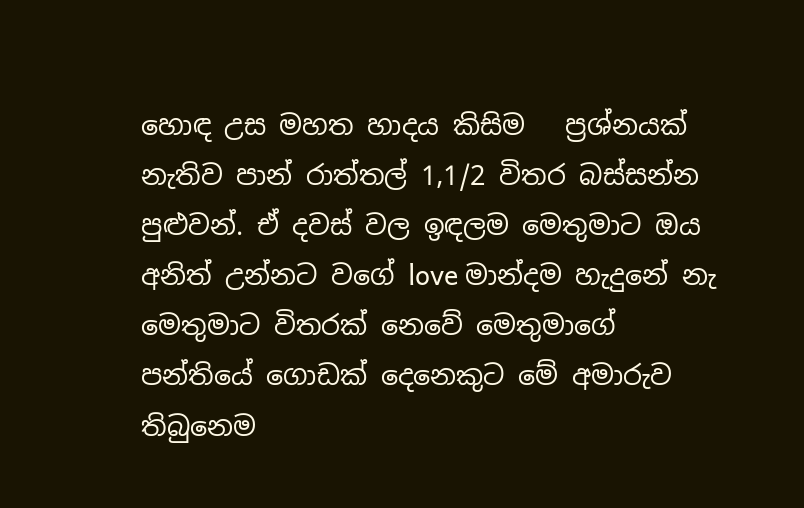හොඳ උස මහත හාදය කිසිම   ප්‍රශ්නයක් නැතිව පාන් රාත්තල් 1,1/2 විතර බස්සන්න පුළුවන්. ඒ දවස් වල ඉඳලම මෙතුමාට ඔය අනිත් උන්නට වගේ love මාන්දම හැදුනේ නැ මෙතුමාට විතරක් නෙවේ මෙතුමාගේ පන්තියේ ගොඩක් දෙනෙකුට මේ අමාරුව තිබුනෙම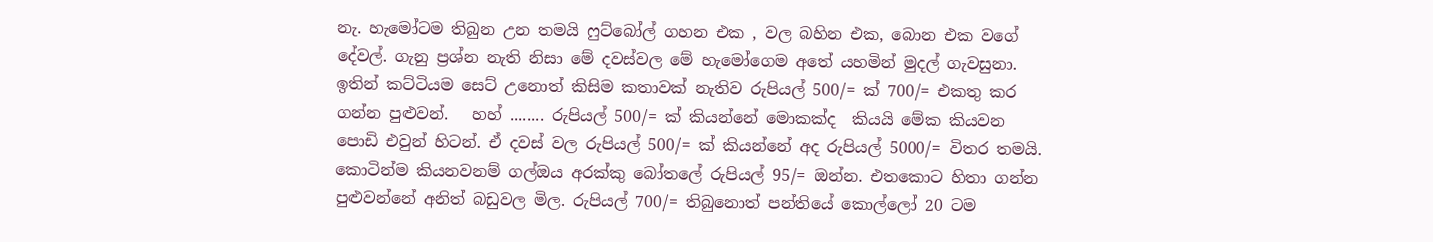නැ. හැමෝටම තිබුන උන තමයි ෆුට්බෝල් ගහන එක , වල බහින එක, බොන එක වගේ දේවල්. ගැනු ප්‍රශ්න නැති නිසා මේ දවස්වල මේ හැමෝගෙම අතේ යහමින් මුදල් ගැවසුනා. ඉතින් කට්ටියම සෙට් උනොත් කිසිම කතාවක් නැතිව රුපියල් 500/= ක් 700/= එකතු කර ගන්න පුළුවන්.   හහ් ........ රුපියල් 500/= ක් කියන්නේ මොකක්ද  කියයි මේක කියවන  පොඩි එවුන් හිටන්. ඒ දවස් වල රුපියල් 500/= ක් කියන්නේ අද රුපියල් 5000/= විතර තමයි. කොටින්ම කියනවනම් ගල්ඔය අරක්කු බෝතලේ රුපියල් 95/= ඔන්න. එතකොට හිතා ගන්න පුළුවන්නේ අනිත් බඩුවල මිල. රුපියල් 700/= තිබුනොත් පන්තියේ කොල්ලෝ 20 ටම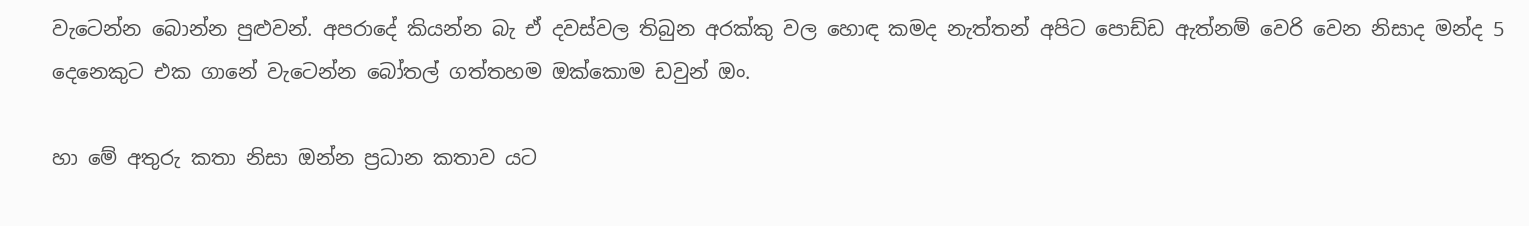වැටෙන්න බොන්න පුළුවන්. අපරාදේ කියන්න බැ ඒ දවස්වල තිබුන අරක්කු වල හොඳ කමද නැත්තන් අපිට පොඩ්ඩ ඇත්නම් වෙරි වෙන නිසාද මන්ද 5 දෙනෙකුට එක ගානේ වැටෙන්න බෝතල් ගත්තහම ඔක්කොම ඩවුන් ඔං.

හා මේ අතුරු කතා නිසා ඔන්න ප්‍රධාන කතාව යට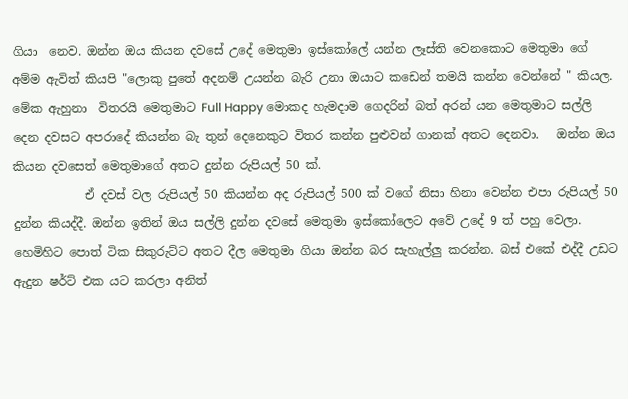ගියා  නෙව. ඔන්න ඔය කියන දවසේ උදේ මෙතුමා ඉස්කෝලේ යන්න ලෑස්ති වෙනකොට මෙතුමා ගේ  අම්ම ඇවිත් කියපි "ලොකු පුතේ අදනම් උයන්න බැරි උනා ඔයාට කඩෙන් තමයි කන්න වෙන්නේ " කියල. මේක ඇහුනා  විතරයි මෙතුමාට Full Happy මොකද හැමදාම ගෙදරින් බත් අරන් යන මෙතුමාට සල්ලි දෙන දවසට අපරාදේ කියන්න බැ තුන් දෙනෙකුට විතර කන්න පුළුවන් ගානක් අතට දෙනවා.   ඔන්න ඔය කියන දවසෙත් මෙතුමාගේ අතට දුන්න රුපියල් 50 ක්.
            ඒ දවස් වල රුපියල් 50 කියන්න අද රුපියල් 500 ක් වගේ නිසා හිනා වෙන්න එපා රුපියල් 50 දුන්න කියද්දී. ඔන්න ඉතින් ඔය සල්ලි දුන්න දවසේ මෙතුමා ඉස්කෝලෙට අවේ උදේ 9 ත් පහු වෙලා. හෙමිහිට පොත් ටික සිකුරුට්ට අතට දීල මෙතුමා ගියා ඔන්න බර සැහැල්ලු කරන්න. බස් එකේ එද්දී උඩට ඇදුන ෂර්ට් එක යට කරලා අනිත්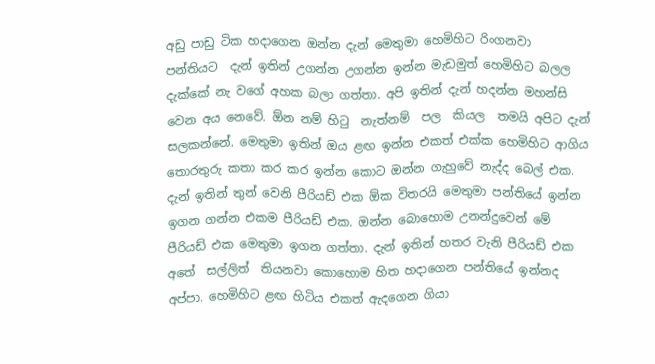අඩු පාඩු ටික හදාගෙන ඔන්න දැන් මෙතුමා හෙමිහිට රිංගනවා  පන්තියට  දැන් ඉතින් උගන්න උගන්න ඉන්න මැඩමුත් හෙමිහිට බලල දැක්කේ නැ වගේ අහක බලා ගත්තා. අපි ඉතින් දැන් හදන්න මහන්සි වෙන අය නෙවේ. ඕන නම් හිටු  නැත්නම්  පල  කියල  තමයි අපිට දැන් සලකන්නේ. මෙතුමා ඉතින් ඔය ළඟ ඉන්න එකත් එක්ක හෙමිහිට ආගිය තොරතුරු කතා කර කර ඉන්න කොට ඔන්න ගැහුවේ නැද්ද බෙල් එක. දැන් ඉතින් තුන් වෙනි පීරියඩ් එක ඕක විතරයි මෙතුමා පන්තියේ ඉන්න ඉගන ගන්න එකම පීරියඩ් එක. ඔන්න බොහොම උනන්දුවෙන් මේ පීරියඩ් එක මෙතුමා ඉගන ගත්තා. දැන් ඉතින් හතර වැනි පීරියඩ් එක අතේ  සල්ලිත්  තියනවා කොහොම හිත හදාගෙන පන්තියේ ඉන්නද අප්පා. හෙමිහිට ළඟ හිටිය එකත් ඇදගෙන ගියා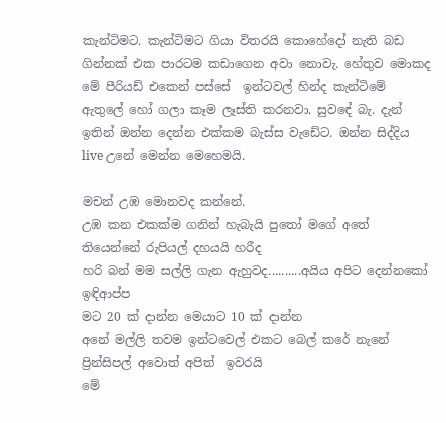කැන්ටිමට. කැන්ටිමට ගියා විතරයි කොහේදෝ නැති බඩ ගින්නක් එක පාරටම කඩාගෙන අවා නොවැ. හේතුව මොකද මේ පීරියඩ් එකෙන් පස්සේ  ඉන්ටවල් හින්ද කැන්ටිමේ ඇතුලේ හෝ ගලා කෑම ලෑස්ති කරනවා. සුවඳේ බැ. දැන් ඉතින් ඔන්න දෙන්න එක්කම බැස්ස වැඩේට. ඔන්න සිද්දිය live උනේ මෙන්න මෙහෙමයි.

මචන් උඹ මොනවද කන්නේ.
උඹ කන එකක්ම ගනින් හැබැයි පුතෝ මගේ අතේ තියෙන්නේ රුපියල් දහයයි හරීද
හරි බන් මම සල්ලි ගැන ඇහුවද..........අයිය අපිට දෙන්නකෝ ඉඳිආප්ප
මට 20 ක් දාන්න මෙයාට 10 ක් දාන්න
අනේ මල්ලි තවම ඉන්ටවෙල් එකට බෙල් කරේ නැනේ ප්‍රින්සිපල් අවොත් අපිත්  ඉවරයි
මේ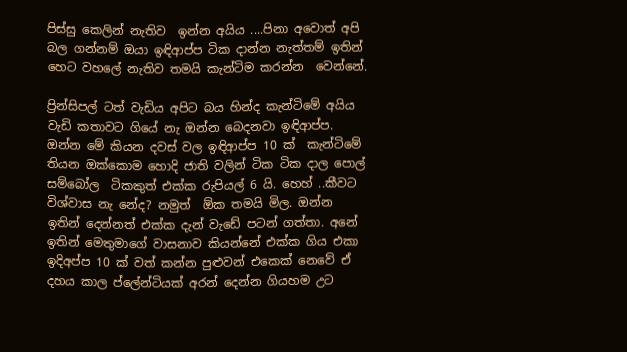පිස්සු කෙලින් නැතිව  ඉන්න අයිය ....පිනා අවොත් අපි බල ගන්නම් ඔයා ඉඳිආප්ප ටික දාන්න නැත්තම් ඉතින් හෙට වහලේ නැතිව තමයි කැන්ටිම කරන්න  වෙන්නේ.

ප්‍රින්සිපල් ටත් වැඩිය අපිට බය හින්ද කැන්ටිමේ අයිය වැඩි කතාවට ගියේ නැ ඔන්න බෙදනවා ඉඳිආප්ප. ඔන්න මේ කියන දවස් වල ඉඳිආප්ප 10 ක්  කැන්ටිමේ තියන ඔක්කොම හොදි ජාති වලින් ටික ටික දාල පොල් සම්බෝල  ටිකකුත් එක්ක රුපියල් 6 යි. හෙහ් ..කීවට විශ්වාස නැ නේද? නමුත්  ඕක තමයි මිල. ඔන්න ඉතින් දෙන්නත් එක්ක දැන් වැඩේ පටන් ගත්තා. අනේ ඉතින් මෙතුමාගේ වාසනාව කියන්නේ එක්ක ගිය එකා ඉදිඅප්ප 10 ක් වත් කන්න පුළුවන් එකෙක් නෙවේ ඒ දහය කාල ප්ලේන්ටියක් අරන් දෙන්න ගියහම උට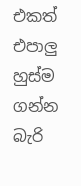එකත් එපාලු හුස්ම ගන්න බැරි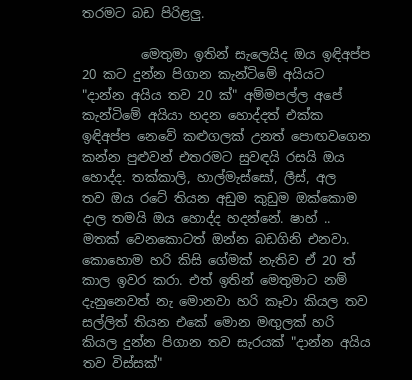තරමට බඩ පිරිළලු.

         මෙතුමා ඉතින් සැලෙයිද ඔය ඉඳිඅප්ප 20 කට දුන්න පිගාන කැන්ටිමේ අයියට "දාන්න අයිය තව 20 ක්" අම්මපල්ල අපේ කැන්ටිමේ අයියා හදන හොද්දත් එක්ක ඉඳිඅප්ප නෙවේ කළුගලක් උනත් පොඟවගෙන කන්න පුළුවන් එතරමට සුවඳයි රසයි ඔය හොද්ද. තක්කාලි, හාල්මැස්සෝ, ලීස්, අල   තව ඔය රටේ තියන අඩුම කුඩුම ඔක්කොම දාල තමයි ඔය හොද්ද හදන්නේ. ෂාහ් .. මතක් වෙනකොටත් ඔන්න බඩගිනි එනවා. කොහොම හරි කිසි ගේමක් නැතිව ඒ 20 ත් කාල ඉවර කරා. එත් ඉතින් මෙතුමාට නම් දැනුනෙවත් නැ මොනවා හරි කෑවා කියල තව සල්ලිත් තියන එකේ මොන මඟුලක් හරි කියල දුන්න පිගාන තව සැරයක් "දාන්න අයිය තව විස්සක්"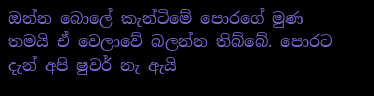ඔන්න බොලේ කැන්ටිමේ පොරගේ මුණ තමයි ඒ වෙලාවේ බලන්න තිබ්බේ. පොරට දැන් අපි ෂුවර් නැ ඇයි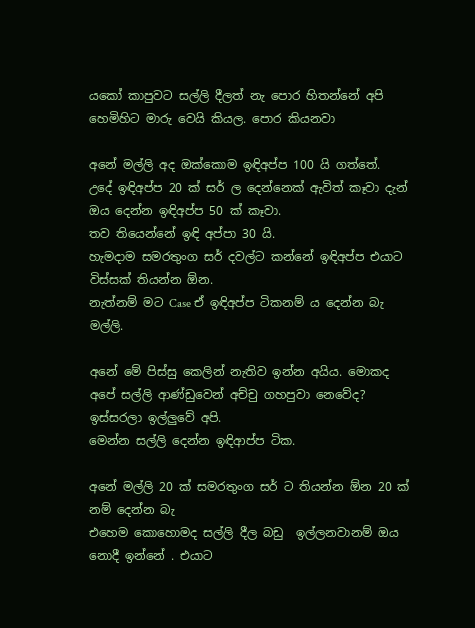යකෝ කාපුවට සල්ලි දීලත් නැ පොර හිතන්නේ අපි හෙමිහිට මාරු වෙයි කියල. පොර කියනවා

අනේ මල්ලි අද ඔක්කොම ඉඳිඅප්ප 100 යි ගත්තේ.
උදේ ඉඳිඅප්ප 20 ක් සර් ල දෙන්නෙක් ඇවිත් කෑවා දැන් ඔය දෙන්න ඉඳිඅප්ප 50 ක් කෑවා.
තව තියෙන්නේ ඉඳි අප්පා 30 යි.
හැමදාම සමරතුංග සර් දවල්ට කන්නේ ඉඳිඅප්ප එයාට විස්සක් තියන්න ඕන.
නැත්නම් මට Case ඒ ඉඳිඅප්ප ටිකනම් ය දෙන්න බැ මල්ලි.

අනේ මේ පිස්සු කෙලින් නැතිව ඉන්න අයිය. මොකද අපේ සල්ලි ආණ්ඩුවෙන් අච්චු ගහපුවා නෙවේද?
ඉස්සරලා ඉල්ලුවේ අපි.
මෙන්න සල්ලි දෙන්න ඉඳිආප්ප ටික.

අනේ මල්ලි 20 ක් සමරතුංග සර් ට තියන්න ඕන 20 ක් නම් දෙන්න බැ
එහෙම කොහොමද සල්ලි දීල බඩු  ඉල්ලනවානම් ඔය නොදී ඉන්නේ . එයාට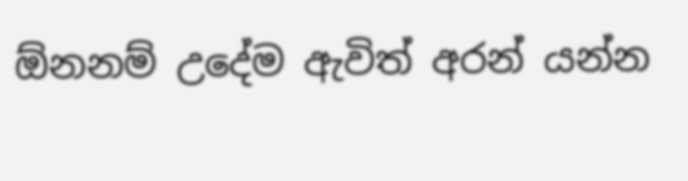ඕනනම් උදේම ඇවිත් අරන් යන්න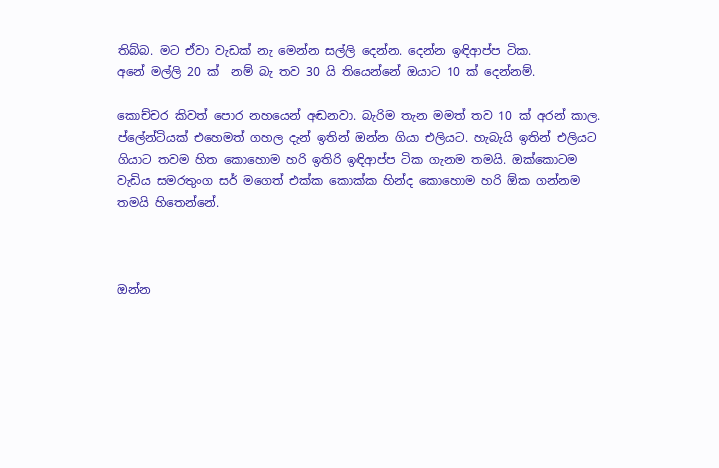තිබ්බ. මට ඒවා වැඩක් නැ මෙන්න සල්ලි දෙන්න. දෙන්න ඉඳිආප්ප ටික.
අනේ මල්ලි 20 ක්  නම් බැ තව 30 යි තියෙන්නේ ඔයාට 10 ක් දෙන්නම්.

කොච්චර කිවත් පොර නහයෙන් අඬනවා. බැරිම තැන මමත් තව 10 ක් අරන් කාල. ප්ලේන්ටියක් එහෙමත් ගහල දැන් ඉතින් ඔන්න ගියා එලියට. හැබැයි ඉතින් එලියට ගියාට තවම හිත කොහොම හරි ඉතිරි ඉඳිආප්ප ටික ගැනම තමයි. ඔක්කොටම වැඩිය සමරතුංග සර් මගෙත් එක්ක කොක්ක හින්ද කොහොම හරි ඕක ගන්නම තමයි හිතෙන්නේ.



ඔන්න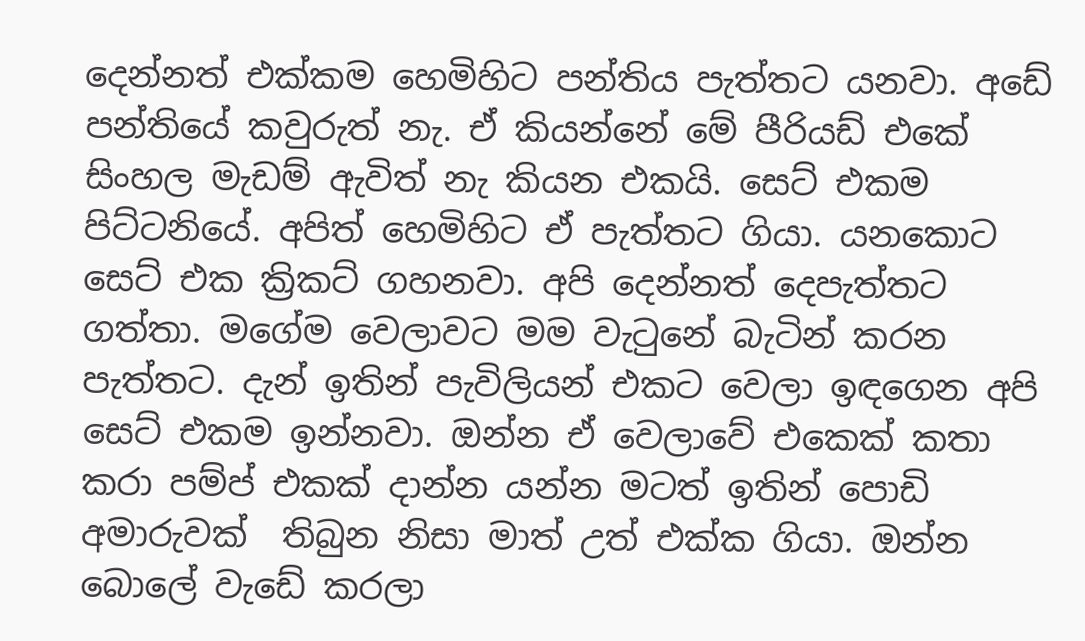දෙන්නත් එක්කම හෙමිහිට පන්තිය පැත්තට යනවා. අඩේ පන්තියේ කවුරුත් නැ. ඒ කියන්නේ මේ පීරියඩ් එකේ සිංහල මැඩම් ඇවිත් නැ කියන එකයි. සෙට් එකම පිට්ටනියේ. අපිත් හෙමිහිට ඒ පැත්තට ගියා. යනකොට සෙට් එක ක්‍රිකට් ගහනවා. අපි දෙන්නත් දෙපැත්තට ගත්තා. මගේම වෙලාවට මම වැටුනේ බැටින් කරන පැත්තට. දැන් ඉතින් පැවිලියන් එකට වෙලා ඉඳගෙන අපි සෙට් එකම ඉන්නවා. ඔන්න ඒ වෙලාවේ එකෙක් කතා කරා පම්ප් එකක් දාන්න යන්න මටත් ඉතින් පොඩි අමාරුවක්  තිබුන නිසා මාත් උත් එක්ක ගියා. ඔන්න බොලේ වැඩේ කරලා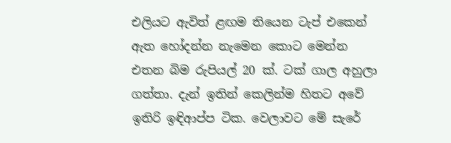එලියට ඇවිත් ළඟම තියෙන ටැප් එකෙන් ඇත හෝදන්න නැමෙන කොට මෙන්න එතන බිම රුපියල් 20 ක්. ටක් ගාල අහුලා ගත්තා. දැන් ඉතින් කෙලින්ම හිතට අවේ ඉතිරි ඉඳිආප්ප ටික. වෙලාවට මේ සැරේ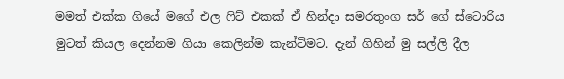මමත් එක්ක ගියේ මගේ එල ෆිට් එකක් ඒ හින්දා සමරතුංග සර් ගේ ස්ටොරිය මුටත් කියල දෙන්නම ගියා කෙලින්ම කැන්ටිමට. දැන් ගිහින් මු සල්ලි දීල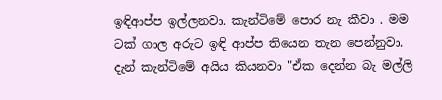ඉඳිආප්ප ඉල්ලනවා. කැන්ටිමේ පොර නැ කීවා . මම ටක් ගාල අරුට ඉඳි ආප්ප තියෙන තැන පෙන්නුවා. දැන් කැන්ටිමේ අයිය කියනවා "ඒක දෙන්න බැ මල්ලි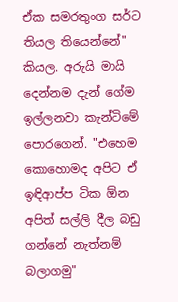ඒක සමරතුංග සර්ට තියල තියෙන්නේ" කියල. අරුයි මායි දෙන්නම දැන් ගේම ඉල්ලනවා කැන්ටිමේ පොරගෙන්. "එහෙම කොහොමද අපිට ඒ ඉඳිආප්ප ටික ඕන අපිත් සල්ලි දීල බඩු ගන්නේ නැත්නම් බලාගමු"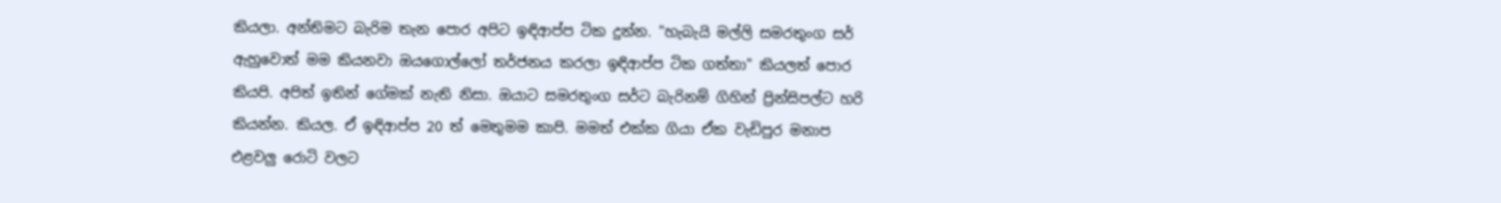කියලා. අන්තිමට බැරිම තැන පොර අපිට ඉඳිආප්ප ටික දුන්න. "හැබැයි මල්ලි සමරතුංග සර් ඇහුවොත් මම කියනවා ඔයගොල්ලෝ තර්ජනය කරලා ඉඳිආප්ප ටික ගත්තා" කියලත් පොර කියපි. අපිත් ඉතින් ගේමක් නැති නිසා. ඔයාට සමරතුංග සර්ට බැරිනම් ගිහින් ප්‍රින්සිපල්ට හරි කියන්න. කියල. ඒ ඉඳිආප්ප 20 ත් මෙතුමම කාපි. මමත් එක්ක ගියා ඒක වැඩිපුර මනාප එළවලු රොටි වලට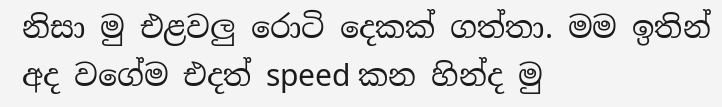නිසා මු එළවලු රොටි දෙකක් ගත්තා. මම ඉතින් අද වගේම එදත් speed කන හින්ද මු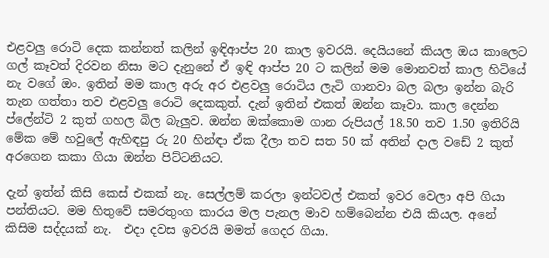එළවලු රොටි දෙක කන්නත් කලින් ඉඳිආප්ප 20 කාල ඉවරයි. දෙයියනේ කියල ඔය කාලෙට ගල් කෑවත් දිරවන නිසා මට දැනුනේ ඒ ඉඳි ආප්ප 20 ට කලින් මම මොනවත් කාල හිටියේ නැ වගේ ඔං. ඉතින් මම කාල අරු අර එළවලු රොටිය ලැටි ගානවා බල බලා ඉන්න බැරි තැන ගත්තා තව එළවලු රොටි දෙකකුත්. දැන් ඉතින් එකත් ඔන්න කෑවා. කාල දෙන්න ප්ලේන්ටි 2 කුත් ගහල බිල බැලුව. ඔන්න ඔක්කොම ගාන රුපියල් 18.50 තව 1.50 ඉතිරියි මේක මේ හවුලේ ඇහිඳපු රු 20 හින්ඳා ඒක දීලා තව සත 50 ක් අතින් දාල වඩේ 2 කුත් අරගෙන කකා ගියා ඔන්න පිට්ටනියට.

දැන් ඉත්න් කිසි කෙස් එකක් නැ. සෙල්ලම් කරලා ඉන්ටවල් එකත් ඉවර වෙලා අපි ගියා පන්තියට. මම හිතුවේ සමරතුංග කාරය මල පැනල මාව හම්බෙන්න එයි කියල. අනේ කිසිම සද්දයක් නැ.  එදා දවස ඉවරයි මමත් ගෙදර ගියා.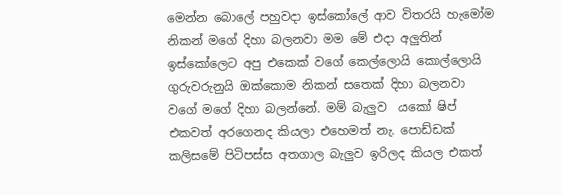මෙන්න බොලේ පහුවදා ඉස්කෝලේ ආව විතරයි හැමෝම නිකන් මගේ දිහා බලනවා මම මේ එදා අලුතින් ඉස්කෝලෙට අපු එකෙක් වගේ කෙල්ලොයි කොල්ලොයි ගුරුවරුනුයි ඔක්කොම නිකන් සතෙක් දිහා බලනවා වගේ මගේ දිහා බලන්නේ. මම් බැලුව  යකෝ ෂිප් එකවත් අරගෙනද කියලා එහෙමත් නැ. පොඩ්ඩක් කලිසමේ පිටිපස්ස අතගාල බැලුව ඉරිලද කියල එකත්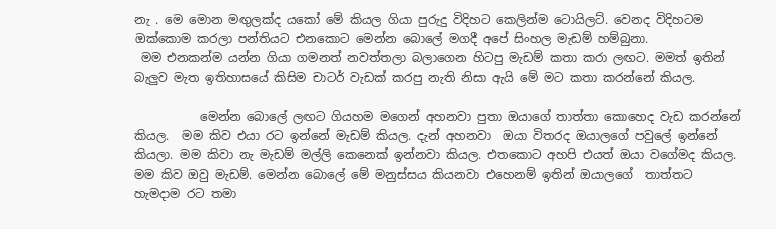නැ . මෙ මොන මඟුලක්ද යකෝ මේ කියල ගියා පුරුදු විදිහට කෙලින්ම ටොයිලට්. වෙනද විදිහටම ඔක්කොම කරලා පන්තියට එනකොට මෙන්න බොලේ මගදී අපේ සිංහල මැඩම් හම්බුනා.
 මම එනකන්ම යන්න ගියා ගමනත් නවත්තලා බලාගෙන හිටපු මැඩම් කතා කරා ලඟට. මමත් ඉතින් බැලුව මැත ඉතිහාසයේ කිසිම චාටර් වැඩක් කරපු නැති නිසා ඇයි මේ මට කතා කරන්නේ කියල.

           මෙන්න බොලේ ලඟට ගියහම මගෙන් අහනවා පුතා ඔයාගේ තාත්තා කොහෙද වැඩ කරන්නේ කියල.  මම කිව එයා රට ඉන්නේ මැඩම් කියල. දැන් අහනවා  ඔයා විතරද ඔයාලගේ පවුලේ ඉන්නේ කියලා. මම කිවා නැ මැඩම් මල්ලි කෙනෙක් ඉන්නවා කියල. එතකොට අහපි එයත් ඔයා වගේමද කියල. මම කිව ඔවු මැඩම්. මෙන්න බොලේ මේ මනුස්සය කියනවා එහෙනම් ඉතින් ඔයාලගේ  තාත්තට  හැමදාම රට තමා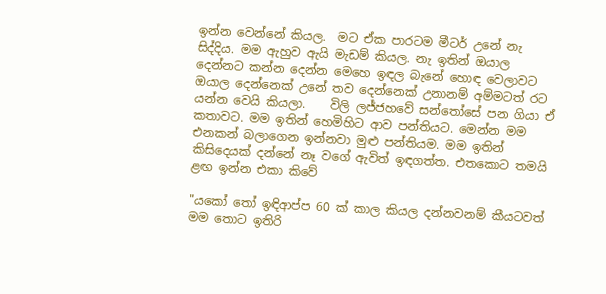ඉන්න වෙන්නේ කියල.  මට ඒක පාරටම මීටර් උනේ නැ සිද්දිය. මම ඇහුව ඇයි මැඩම් කියල. නැ ඉතින් ඔයාල දෙන්නට කන්න දෙන්න මෙහෙ ඉඳල බැනේ හොඳ වෙලාවට ඔයාල දෙන්නෙක් උනේ තව දෙන්නෙක් උනානම් අම්මටත් රට යන්න වෙයි කියලා.    විලි ලජ්ජහවේ සන්තෝසේ පන ගියා ඒ කතාවට. මම ඉතින් හෙමිහිට ආව පන්තියට. මෙන්න මම එනකන් බලාගෙන ඉන්නවා මුළු පන්තියම. මම ඉතින් කිසිදෙයක් දන්නේ නෑ වගේ ඇවිත් ඉඳගත්ත. එතකොට තමයි ළඟ ඉන්න එකා කිවේ

"යකෝ තෝ ඉඳිආප්ප 60 ක් කාල කියල දන්නවනම් කීයටවත් මම තොට ඉතිරි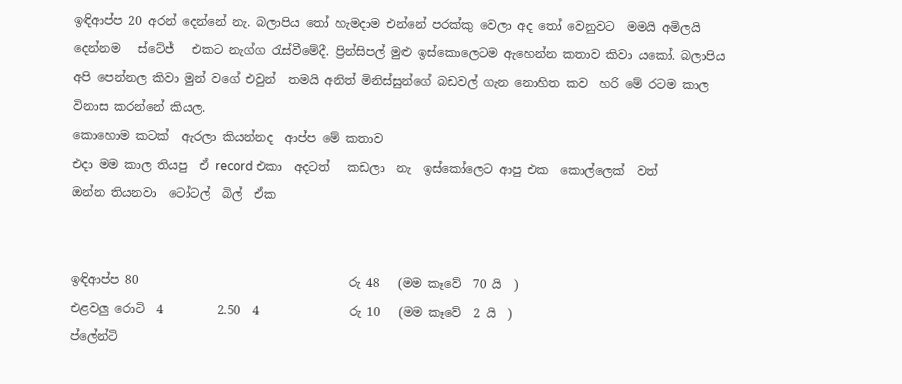ඉඳිආප්ප 20 අරන් දෙන්නේ නැ. බලාපිය තෝ හැමදාම එන්නේ පරක්කු වෙලා අද තෝ වෙනුවට  මමයි අමිලයි  දෙන්නම   ස්ටේජ්   එකට නැග්ග රැස්වීමේදී. ප්‍රින්සිපල් මුළු ඉස්කොලෙටම ඇහෙන්න කතාව කිවා යකෝ. බලාපිය අපි පෙන්නල කිවා මුන් වගේ එවුන්  තමයි අනිත් මිනිස්සුන්ගේ බඩවල් ගැන නොහිත කව  හරි මේ රටම කාල විනාස කරන්නේ කියල.
කොහොම කටක්  ඇරලා කියන්නද  ආප්ප මේ කතාව
එදා මම කාල තියපු  ඒ record එකා  අදටත්   කඩලා  නැ  ඉස්කෝලෙට ආපු එක  කොල්ලෙක්  වත්
ඔන්න තියනවා  ටෝටල්  බිල්  ඒක


ඉඳිආප්ප 80                                   රු 48   (මම කෑවේ  70 යි  )
එළවලු රොටි  4         2.50  4               රු 10   (මම කෑවේ  2 යි  )
ප්ලේන්ටි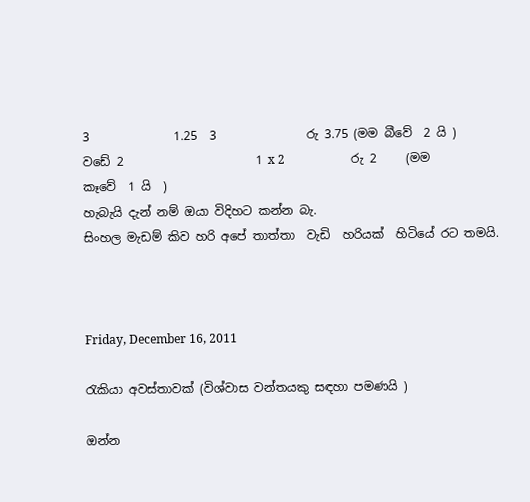3              1.25  3               රු 3.75 (මම බීවේ  2 යි )
වඩේ 2                      1 x 2                      රු 2     (මම කෑවේ  1 යි  )
හැබැයි දැන් නම් ඔයා විදිහට කන්න බැ.
සිංහල මැඩම් කිව හරි අපේ තාත්තා  වැඩි  හරියක්  හිටියේ රට තමයි.



Friday, December 16, 2011

රැකියා අවස්තාවක් (විශ්වාස වන්තයකු සඳහා පමණයි )

ඔන්න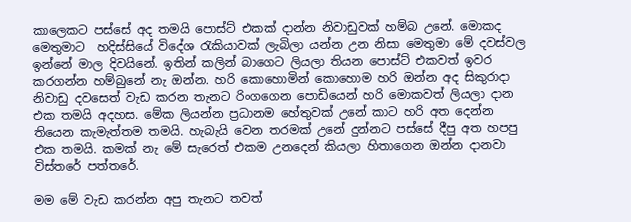කාලෙකට පස්සේ අද තමයි පොස්ට් එකක් දාන්න නිවාඩුවක් හම්බ උනේ. මොකද මෙතුමාට  හදිස්සියේ විදේශ රැකියාවක් ලැබිලා යන්න උන නිසා මෙතුමා මේ දවස්වල ඉන්නේ මාල දිවයිනේ. ඉතින් කලින් බාගෙට ලියලා තියන පොස්ට් එකවත් ඉවර කරගන්න හම්බුනේ නැ ඔන්න. හරි කොහොමින් කොහොම හරි ඔන්න අද සිකුරාදා නිවාඩු දවසෙත් වැඩ කරන තැනට රිංගගෙන පොඩියෙන් හරි මොකවත් ලියලා දාන එක තමයි අදහස. මේක ලියන්න ප්‍රධානම හේතුවක් උනේ කාට හරි අත දෙන්න තියෙන කැමැත්තම තමයි. හැබැයි වෙන තරමක් උනේ දුන්නට පස්සේ දීපු අත හපපු එක තමයි. කමක් නැ මේ සැරෙත් එකම උනදෙන් කියලා හිතාගෙන ඔන්න දානවා විස්තරේ පත්තරේ.

මම මේ වැඩ කරන්න අපු තැනට තවත්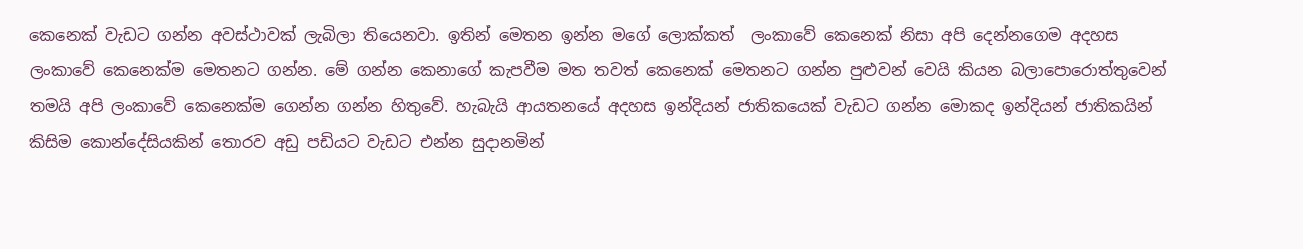කෙනෙක් වැඩට ගන්න අවස්ථාවක් ලැබිලා තියෙනවා. ඉතින් මෙතන ඉන්න මගේ ලොක්කත්  ලංකාවේ කෙනෙක් නිසා අපි දෙන්නගෙම අදහස ලංකාවේ කෙනෙක්ම මෙතනට ගන්න. මේ ගන්න කෙනාගේ කැපවීම මත තවත් කෙනෙක් මෙතනට ගන්න පුළුවන් වෙයි කියන බලාපොරොත්තුවෙන් තමයි අපි ලංකාවේ කෙනෙක්ම ගෙන්න ගන්න හිතුවේ. හැබැයි ආයතනයේ අදහස ඉන්දියන් ජාතිකයෙක් වැඩට ගන්න මොකද ඉන්දියන් ජාතිකයින් කිසිම කොන්දේසියකින් තොරව අඩු පඩියට වැඩට එන්න සුදානමින්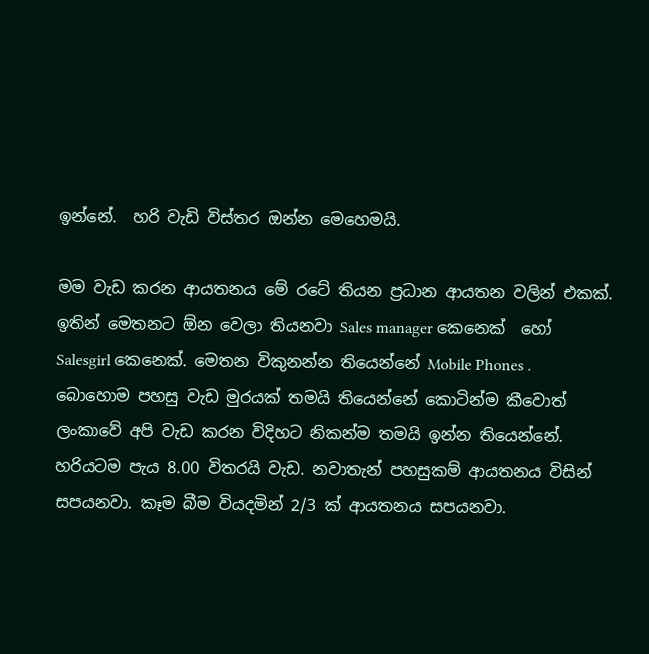ඉන්නේ.  හරි වැඩි විස්තර ඔන්න මෙහෙමයි.

මම වැඩ කරන ආයතනය මේ රටේ තියන ප්‍රධාන ආයතන වලින් එකක්. ඉතින් මෙතනට ඕන වෙලා තියනවා Sales manager කෙනෙක්  හෝ Salesgirl කෙනෙක්. මෙතන විකුනන්න තියෙන්නේ Mobile Phones .  බොහොම පහසු වැඩ මුරයක් තමයි තියෙන්නේ කොටින්ම කීවොත් ලංකාවේ අපි වැඩ කරන විදිහට නිකන්ම තමයි ඉන්න තියෙන්නේ. හරියටම පැය 8.00 විතරයි වැඩ. නවාතැන් පහසුකම් ආයතනය විසින් සපයනවා. කෑම බීම වියදමින් 2/3 ක් ආයතනය සපයනවා.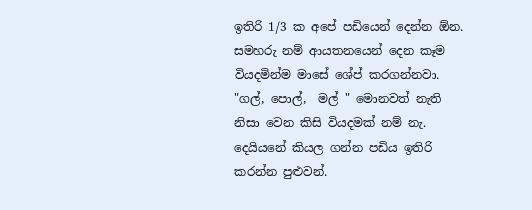ඉතිරි 1/3 ක අපේ පඩියෙන් දෙන්න ඕන. සමහරු නම් ආයතනයෙන් දෙන කෑම වියදමින්ම මාසේ ශේප් කරගන්නවා. "ගල්, පොල්,  මල් " මොනවත් නැති නිසා වෙන කිසි වියදමක් නම් නැ. දෙයියනේ කියල ගන්න පඩිය ඉතිරි කරන්න පුළුවන්.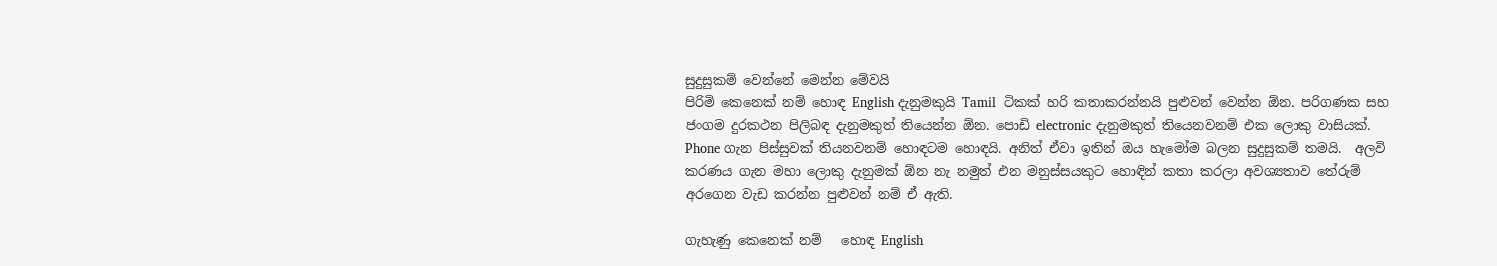සුදුසුකම් වෙන්නේ මෙන්න මේවයි
පිරිමි කෙනෙක් නම් හොඳ English දැනුමකුයි Tamil  ටිකක් හරි කතාකරන්නයි පුළුවන් වෙන්න ඕන. පරිගණක සහ ජංගම දුරකථන පිලිබඳ දැනුමකුත් තියෙන්න ඕන. පොඩි electronic දැනුමකුත් තියෙනවනම් එක ලොකු වාසියක්. Phone ගැන පිස්සුවක් තියනවනම් හොඳටම හොඳයි. අනිත් ඒවා ඉතින් ඔය හැමෝම බලන සුදුසුකම් තමයි.  අලවි කරණය ගැන මහා ලොකු දැනුමක් ඕන නැ නමුත් එන මනුස්සයකුට හොඳින් කතා කරලා අවශ්‍යතාව තේරුම් අරගෙන වැඩ කරන්න පුළුවන් නම් ඒ ඇති.

ගැහැණු කෙනෙක් නම්   හොඳ English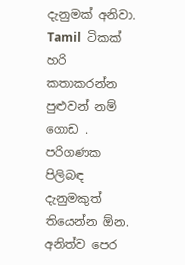දැනුමක් අනිවා.  Tamil  ටිකක් හරි කතාකරන්න පුළුවන් නම් ගොඩ . පරිගණක  පිලිබඳ දැනුමකුත් තියෙන්න ඕන. අනිත්ව පෙර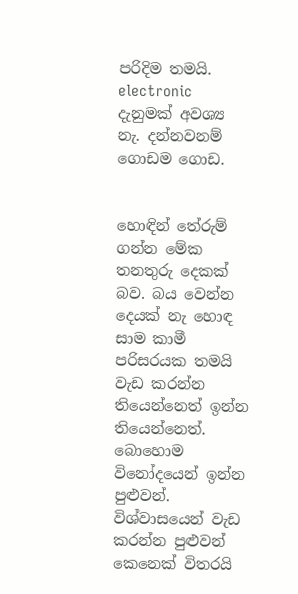පරිදිම තමයි. electronic දැනුමක් අවශ්‍ය නැ. දන්නවනම් ගොඩම ගොඩ.


හොඳින් තේරුම් ගන්න මේක තනතුරු දෙකක් බව. බය වෙන්න දෙයක් නැ හොඳ සාම කාමී පරිසරයක තමයි වැඩ කරන්න තියෙන්නෙත් ඉන්න තියෙන්නෙත්. බොහොම විනෝදයෙන් ඉන්න පුළුවන්. විශ්වාසයෙන් වැඩ කරන්න පුළුවන් කෙනෙක් විතරයි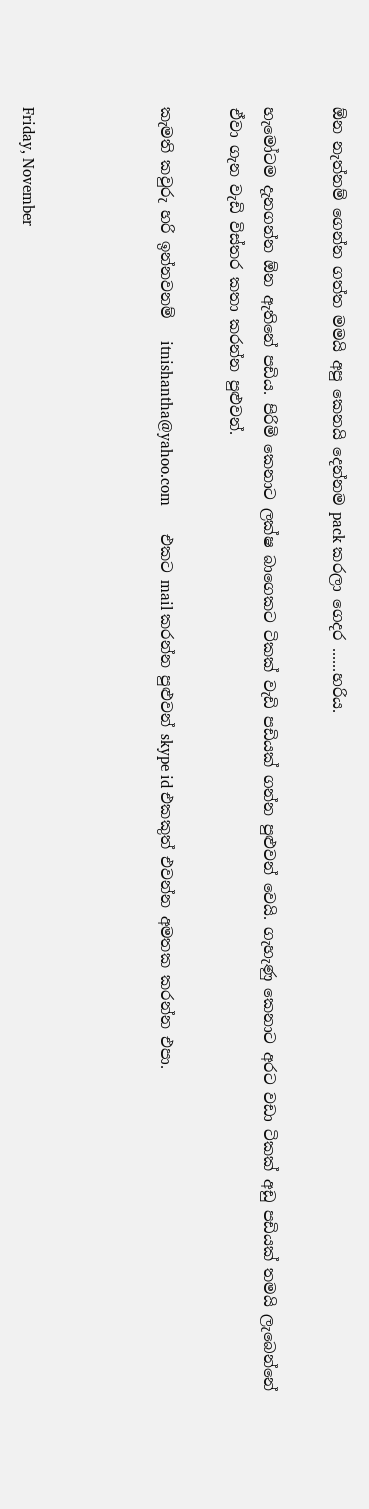ඕන නැත්නම් ගෙන්න ගත්ත මමයි අපු කෙනයි දෙන්නම pack කරලා ගෙදර ......හරිය.

හැමෝටම දැනගන්න ඕන ඇතිනේ පඩිය. පිරිමි කෙනාට ලක්ෂ බාගෙකට ටිකක් වැඩි පඩියක් ගන්න පුළුවන් වෙයි. ගැහැණු කෙනාට අරට වඩා ටිකක් අඩු පඩියක් තමයි ලැබෙන්නේ ඒවා ගැන වැඩි විස්තර කතා කරන්න පුළුවන්.

කැමති කවුරු හරි ඉන්නවනම්   itnishantha@yahoo.com       එකට mail කරන්න පුළුවන් skype id එකකුත් එවන්න අමතක කරන්න එපා.



Friday, November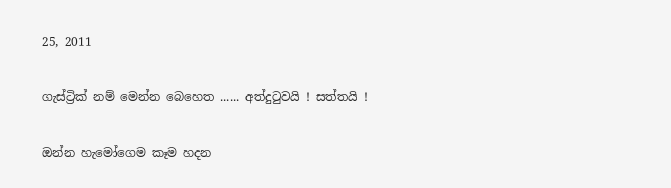25, 2011

ගැස්ට්‍රික් නම් මෙන්න බෙහෙත ...... අත්දුටුවයි ! සත්තයි !

ඔන්න හැමෝගෙම කෑම හදන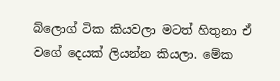බ්ලොග් ටික කියවලා මටත් හිතුනා ඒ වගේ දෙයක් ලියන්න කියලා. මේක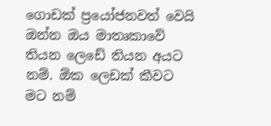ගොඩක් ප්‍රයෝජනවත් වෙයි ඔන්න ඔය මාතෘකාවේ තියන ලෙඩේ තියන අයට නම්. ඕක ලෙඩක් කීවට මට නම්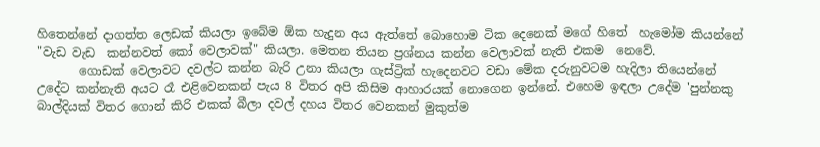හිතෙන්නේ දාගත්ත ලෙඩක් කියලා ඉබේම ඕක හැදුන අය ඇත්තේ බොහොම ටික දෙනෙක් මගේ හිතේ  හැමෝම කියන්නේ "වැඩ වැඩ  කන්නවත් කෝ වෙලාවක්" කියලා. මෙතන තියන ප්‍රශ්නය කන්න වෙලාවක් නැති එකම  නෙවේ.
       ගොඩක් වෙලාවට දවල්ට කන්න බැරි උනා කියලා ගැස්ට්‍රික් හැදෙනවට වඩා මේක දරුනුවටම හැදිලා තියෙන්නේ උදේට කන්නැති අයට රෑ එළිවෙනකන් පැය 8 විතර අපි කිසිම ආහාරයක් නොගෙන ඉන්නේ. එහෙම ඉඳලා උදේම 'පුන්නකු බාල්දියක් විතර ගොන් කිරි එකක් බීලා දවල් දහය විතර වෙනකන් මුකුත්ම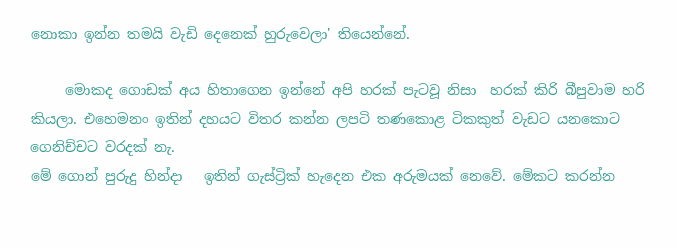නොකා ඉන්න තමයි වැඩි දෙනෙක් හුරුවෙලා' තියෙන්නේ.

     මොකද ගොඩක් අය හිතාගෙන ඉන්නේ අපි හරක් පැටවූ නිසා  හරක් කිරි බීපුවාම හරි කියලා. එහෙමනං ඉතින් දහයට විතර කන්න ලපටි තණකොළ ටිකකුත් වැඩට යනකොට ගෙනිච්චට වරදක් නැ.
මේ ගොන් පුරුදු හින්දා   ඉතින් ගැස්ට්‍රික් හැදෙන එක අරුමයක් නෙවේ. මේකට කරන්න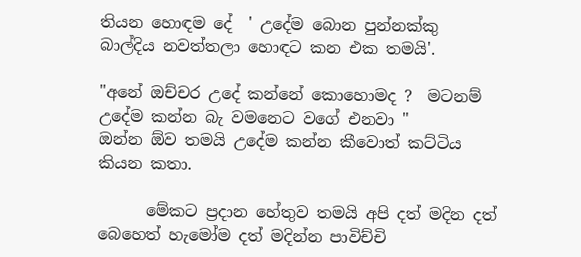තියන හොඳම දේ  ' උදේම බොන පුන්නක්කු  බාල්දිය නවත්තලා හොඳට කන එක තමයි'.

"අනේ ඔච්චර උදේ කන්නේ කොහොමද ?  මටනම් උදේම කන්න බැ වමනෙට වගේ එනවා "          ඔන්න ඕව තමයි උදේම කන්න කීවොත් කට්ටිය කියන කතා.

      මේකට ප්‍රදාන හේතුව තමයි අපි දත් මදින දත් බෙහෙත් හැමෝම දත් මදින්න පාවිච්චි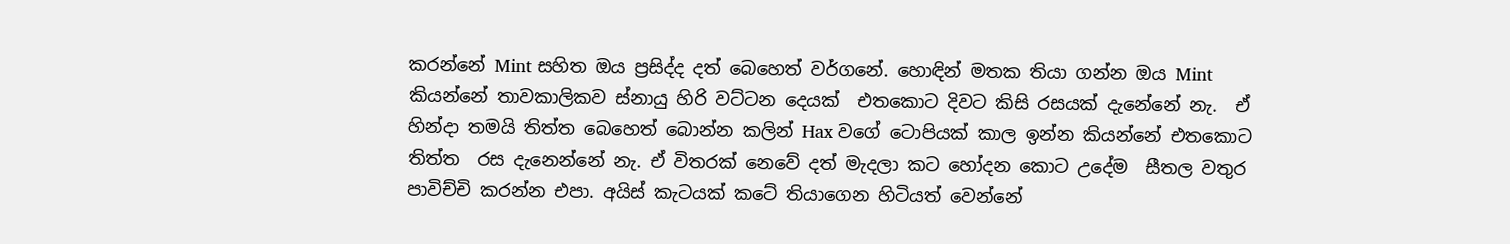කරන්නේ Mint සහිත ඔය ප්‍රසිද්ද දත් බෙහෙත් වර්ගනේ. හොඳින් මතක තියා ගන්න ඔය Mint  කියන්නේ තාවකාලිකව ස්නායු හිරි වට්ටන දෙයක්  එතකොට දිවට කිසි රසයක් දැනේනේ නැ.  ඒ හින්දා තමයි තිත්ත බෙහෙත් බොන්න කලින් Hax වගේ ටොපියක් කාල ඉන්න කියන්නේ එතකොට තිත්ත  රස දැනෙන්නේ නැ. ඒ විතරක් නෙවේ දත් මැදලා කට හෝදන කොට උදේම  සීතල වතුර පාවිච්චි කරන්න එපා. අයිස් කැටයක් කටේ තියාගෙන හිටියත් වෙන්නේ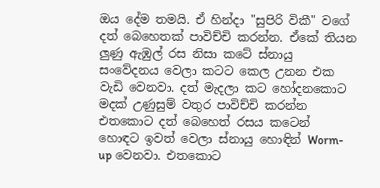ඔය දේම තමයි. ඒ හින්දා "සුපිරි විකී" වගේ දත් බෙහෙතක් පාවිච්චි කරන්න. ඒකේ තියන ලුණු ඇඹුල් රස නිසා කටේ ස්නායු සංවේදනය වෙලා කටට කෙල උනන එක වැඩි වෙනවා. දත් මැදලා කට හෝදනකොට මදක් උණුසුම් වතුර පාවිච්චි කරන්න එතකොට දත් බෙහෙත් රසය කටෙන් හොඳට ඉවත් වෙලා ස්නායු හොඳින් Worm-up වෙනවා. එතකොට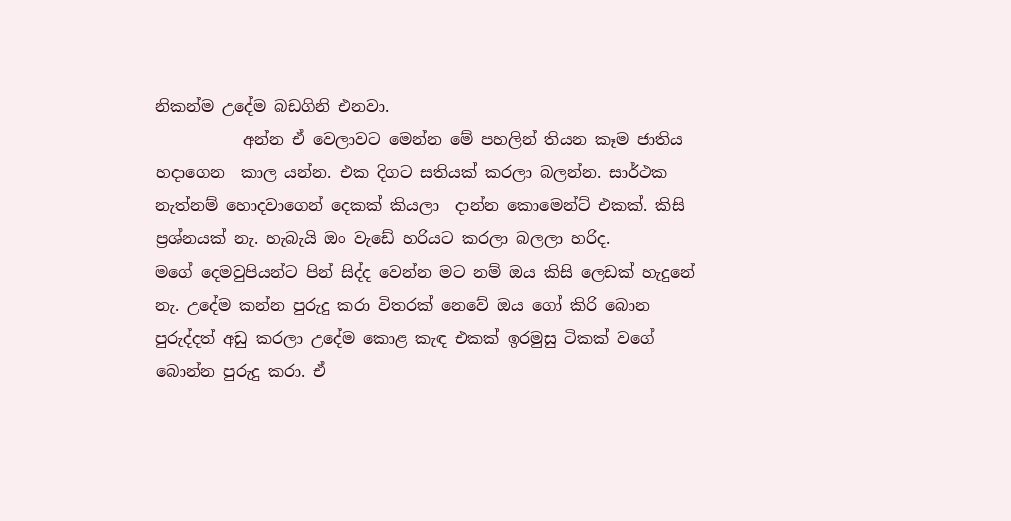නිකන්ම උදේම බඩගිනි එනවා.
           අන්න ඒ වෙලාවට මෙන්න මේ පහලින් තියන කෑම ජාතිය හදාගෙන  කාල යන්න. එක දිගට සතියක් කරලා බලන්න. සාර්ථක නැත්නම් හොදවාගෙන් දෙකක් කියලා  දාන්න කොමෙන්ට් එකක්. කිසි ප්‍රශ්නයක් නැ. හැබැයි ඔං වැඩේ හරියට කරලා බලලා හරිද.
මගේ දෙමවුපියන්ට පින් සිද්ද වෙන්න මට නම් ඔය කිසි ලෙඩක් හැදුනේ නැ. උදේම කන්න පුරුදු කරා විතරක් නෙවේ ඔය ගෝ කිරි බොන පුරුද්දත් අඩු කරලා උදේම කොළ කැඳ එකක් ඉරමුසු ටිකක් වගේ බොන්න පුරුදු කරා. ඒ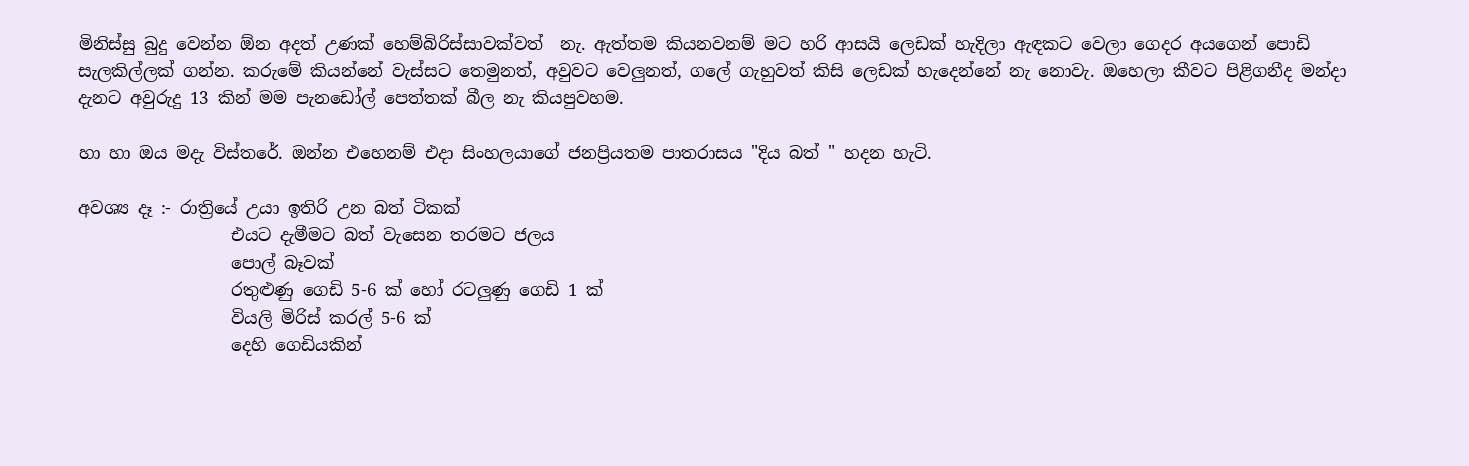මිනිස්සු බුදු වෙන්න ඕන අදත් උණක් හෙම්බිරිස්සාවක්වත්  නැ. ඇත්තම කියනවනම් මට හරි ආසයි ලෙඩක් හැදිලා ඇඳකට වෙලා ගෙදර අයගෙන් පොඩි සැලකිල්ලක් ගන්න. කරුමේ කියන්නේ වැස්සට තෙමුනත්, අවුවට වෙලුනත්, ගලේ ගැහුවත් කිසි ලෙඩක් හැදෙන්නේ නැ නොවැ. ඔහෙලා කීවට පිළිගනීද මන්දා දැනට අවුරුදු 13 කින් මම පැනඩෝල් පෙත්තක් බීල නැ කියපුවහම.

හා හා ඔය මදැ විස්තරේ. ඔන්න එහෙනම් එදා සිංහලයාගේ ජනප්‍රියතම පාතරාසය "දිය බත් " හදන හැටි.

අවශ්‍ය දෑ :- රාත්‍රියේ උයා ඉතිරි උන බත් ටිකක්
                  එයට දැමීමට බත් වැසෙන තරමට ජලය
                  පොල් බෑවක්
                  රතුළුණු ගෙඩි 5-6 ක් හෝ රටලුණු ගෙඩි 1 ක්
                  වියලි මිරිස් කරල් 5-6 ක්
                  දෙහි ගෙඩියකින්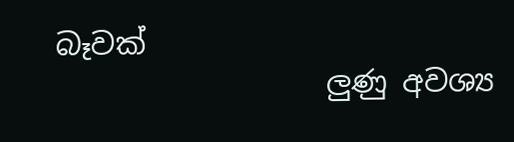බෑවක්
                  ලුණු අවශ්‍ය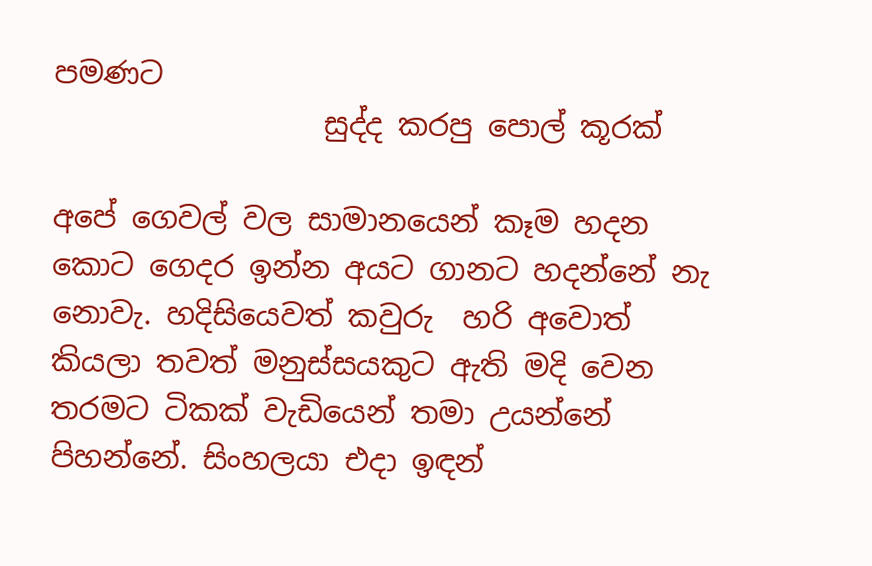පමණට
                  සුද්ද කරපු පොල් කූරක්

අපේ ගෙවල් වල සාමානයෙන් කෑම හදන කොට ගෙදර ඉන්න අයට ගානට හදන්නේ නැ නොවැ. හදිසියෙවත් කවුරු  හරි අවොත් කියලා තවත් මනුස්සයකුට ඇති මදි වෙන තරමට ටිකක් වැඩියෙන් තමා උයන්නේ පිහන්නේ. සිංහලයා එදා ඉඳන්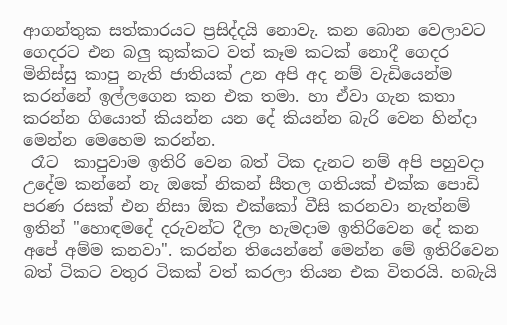ආගන්තුක සත්කාරයට ප්‍රසිද්දයි නොවැ. කන බොන වෙලාවට ගෙදරට එන බලු කුක්කට වත් කෑම කටක් නොදී ගෙදර මිනිස්සු කාපු නැති ජාතියක් උන අපි අද නම් වැඩියෙන්ම කරන්නේ ඉල්ලගෙන කන එක තමා. හා ඒවා ගැන කතා කරන්න ගියොත් කියන්න යන දේ කියන්න බැරි වෙන හින්දා මෙන්න මෙහෙම කරන්න.
 රෑට  කාපුවාම ඉතිරි වෙන බත් ටික දැනට නම් අපි පහුවදා උදේම කන්නේ නැ ඔකේ නිකන් සීතල ගතියක් එක්ක පොඩි පරණ රසක් එන නිසා ඕක එක්කෝ වීසි කරනවා නැත්නම් ඉතින් "හොඳමදේ දරුවන්ට දීලා හැමදාම ඉතිරිවෙන දේ කන අපේ අම්ම කනවා". කරන්න තියෙන්නේ මෙන්න මේ ඉතිරිවෙන බත් ටිකට වතුර ටිකක් වත් කරලා තියන එක විතරයි. හබැයි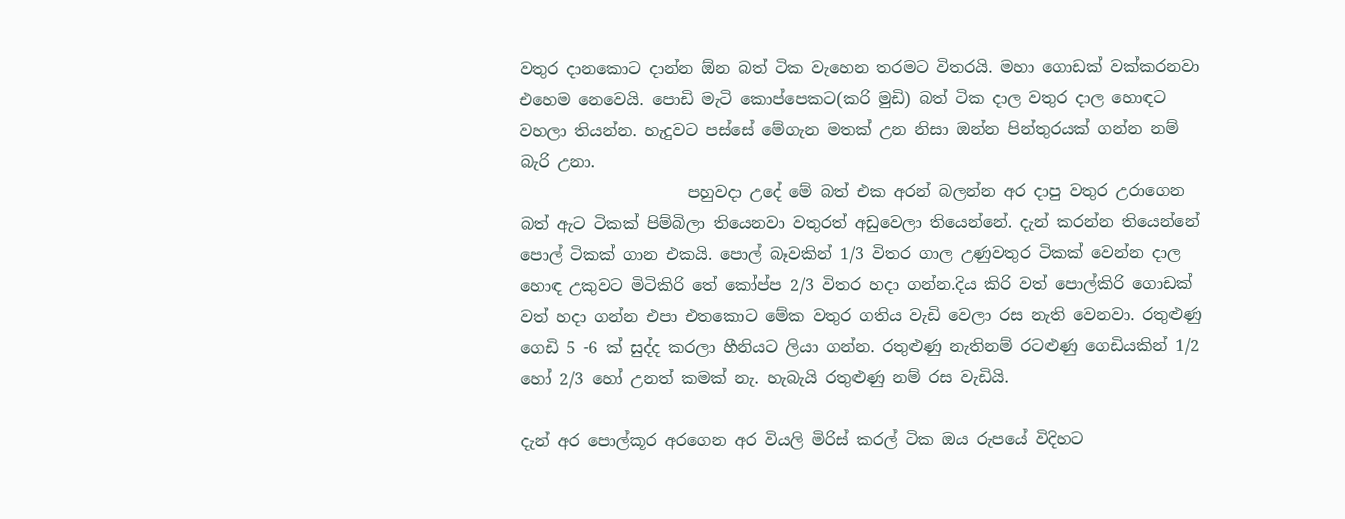වතුර දානකොට දාන්න ඕන බත් ටික වැහෙන තරමට විතරයි. මහා ගොඩක් වක්කරනවා එහෙම නෙවෙයි. පොඩි මැටි කොප්පෙකට(කරි මුඩි) බත් ටික දාල වතුර දාල හොඳට වහලා තියන්න. හැදුවට පස්සේ මේගැන මතක් උන නිසා ඔන්න පින්තුරයක් ගන්න නම් බැරි උනා.
                     පහුවදා උදේ මේ බත් එක අරන් බලන්න අර දාපු වතුර උරාගෙන බත් ඇට ටිකක් පිම්බිලා තියෙනවා වතුරත් අඩුවෙලා තියෙන්නේ. දැන් කරන්න තියෙන්නේ පොල් ටිකක් ගාන එකයි. පොල් බෑවකින් 1/3 විතර ගාල උණුවතුර ටිකක් වෙන්න දාල හොඳ උකුවට මිටිකිරි තේ කෝප්ප 2/3 විතර හදා ගන්න.දිය කිරි වත් පොල්කිරි ගොඩක් වත් හදා ගන්න එපා එතකොට මේක වතුර ගතිය වැඩි වෙලා රස නැති වෙනවා. රතුළුණු  ගෙඩි 5 -6 ක් සුද්ද කරලා හීනියට ලියා ගන්න. රතුළුණු නැතිනම් රටළුණු ගෙඩියකින් 1/2 හෝ 2/3 හෝ උනත් කමක් නැ. හැබැයි රතුළුණු නම් රස වැඩියි.

දැන් අර පොල්කූර අරගෙන අර වියලි මිරිස් කරල් ටික ඔය රුපයේ විදිහට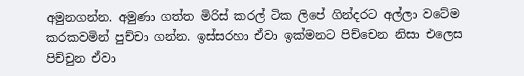අමුනගන්න. අමුණා ගත්ත මිරිස් කරල් ටික ලිපේ ගින්දරට අල්ලා වටේම කරකවමින් පුච්චා ගන්න. ඉස්සරහා ඒවා ඉක්මනට පිච්චෙන නිසා එලෙස පිච්චුන ඒවා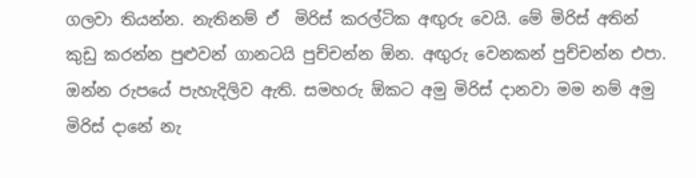ගලවා තියන්න. නැතිනම් ඒ  මිරිස් කරල්ටික අඟුරු වෙයි. මේ මිරිස් අතින් කුඩු කරන්න පුළුවන් ගානටයි පුච්චන්න ඕන. අඟුරු වෙනකන් පුච්චන්න එපා. ඔන්න රුපයේ පැහැදිලිව ඇති. සමහරු ඕකට අමු මිරිස් දානවා මම නම් අමු මිරිස් දානේ නැ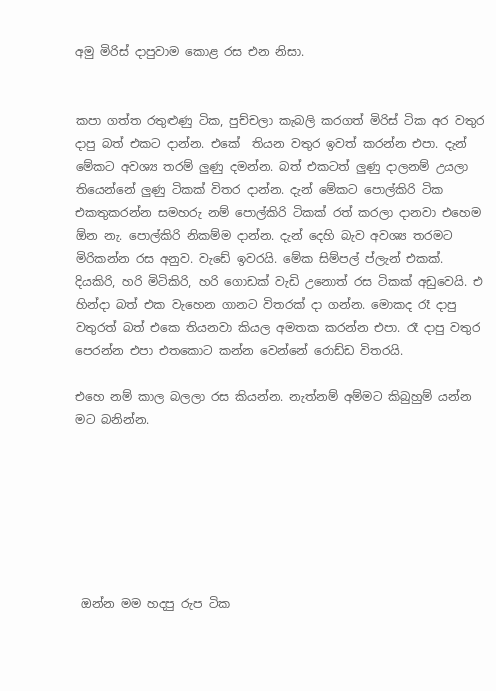අමු මිරිස් දාපුවාම කොළ රස එන නිසා.


කපා ගත්ත රතුළුණු ටික, පුච්චලා කැබලි කරගත් මිරිස් ටික අර වතුර දාපු බත් එකට දාන්න. එකේ  තියන වතුර ඉවත් කරන්න එපා. දැන් මේකට අවශ්‍ය තරම් ලුණු දමන්න. බත් එකටත් ලුණු දාලනම් උයලා තියෙන්නේ ලුණු ටිකක් විතර දාන්න. දැන් මේකට පොල්කිරි ටික එකතුකරන්න සමහරු නම් පොල්කිරි ටිකක් රත් කරලා දානවා එහෙම ඕන නැ. පොල්කිරි නිකම්ම දාන්න. දැන් දෙහි බැව අවශ්‍ය තරමට මිරිකන්න රස අනුව. වැඩේ ඉවරයි. මේක සිම්පල් ප්ලැන් එකක්. දියකිරි, හරි මිටිකිරි, හරි ගොඩක් වැඩි උනොත් රස ටිකක් අඩුවෙයි. එ හින්දා බත් එක වැහෙන ගානට විතරක් දා ගන්න. මොකද රෑ දාපු වතුරත් බත් එකෙ තියනවා කියල අමතක කරන්න එපා. රෑ දාපු වතුර පෙරන්න එපා එතකොට කන්න වෙන්නේ රොඩ්ඩ විතරයි.

එහෙ නම් කාල බලලා රස කියන්න. නැත්නම් අම්මට කිබුහුම් යන්න මට බනින්න.







 ඔන්න මම හදපු රුප ටික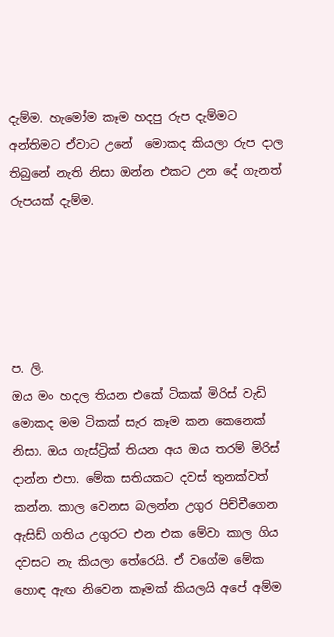දැම්ම. හැමෝම කෑම හදපු රුප දැම්මට අන්තිමට ඒවාට උනේ  මොකද කියලා රුප දාල තිබුනේ නැති නිසා ඔන්න එකට උන දේ ගැනත් රුපයක් දැම්ම.





ප. ලි.
ඔය මං හදල තියන එකේ ටිකක් මිරිස් වැඩි මොකද මම ටිකක් සැර කෑම කන කෙනෙක් නිසා. ඔය ගැස්ට්‍රික් තියන අය ඔය තරම් මිරිස් දාන්න එපා. මේක සතියකට දවස් තුනක්වත් කන්න. කාල වෙනස බලන්න උගුර පිච්චීගෙන ඇසිඩ් ගතිය උගුරට එන එක මේවා කාල ගිය දවසට නැ කියලා තේරෙයි. ඒ වගේම මේක හොඳ ඇඟ නිවෙන කෑමක් කියලයි අපේ අම්ම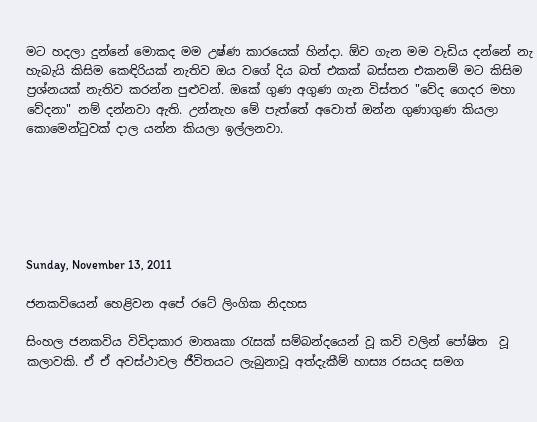මට හදලා දුන්නේ මොකද මම උෂ්ණ කාරයෙක් හින්දා. ඕව ගැන මම වැඩිය දන්නේ නැ හැබැයි කිසිම කෙඳිරියක් නැතිව ඔය වගේ දිය බත් එකක් බස්සන එකනම් මට කිසිම ප්‍රශ්නයක් නැතිව කරන්න පුළුවන්. ඔකේ ගුණ අගුණ ගැන විස්තර "වේද ගෙදර මහා වේදනා" නම් දන්නවා ඇති. උන්නැහ මේ පැත්තේ අවොත් ඔන්න ගුණාගුණ කියලා කොමෙන්ටුවක් දාල යන්න කියලා ඉල්ලනවා.






Sunday, November 13, 2011

ජනකවියෙන් හෙළිවන අපේ රටේ ලිංගික නිදහස

සිංහල ජනකවිය විවිදාකාර මාතෘකා රැසක් සම්බන්දයෙන් වූ කවි වලින් පෝෂිත  වූ කලාවකි. ඒ ඒ අවස්ථාවල ජීවිතයට ලැබුනාවූ අත්දැකීම් හාස්‍ය රසයද සමග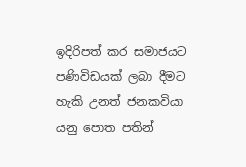ඉදිරිපත් කර සමාජයට පණිවිඩයක් ලබා දීමට හැකි උනත් ජනකවියා යනු පොත පතින්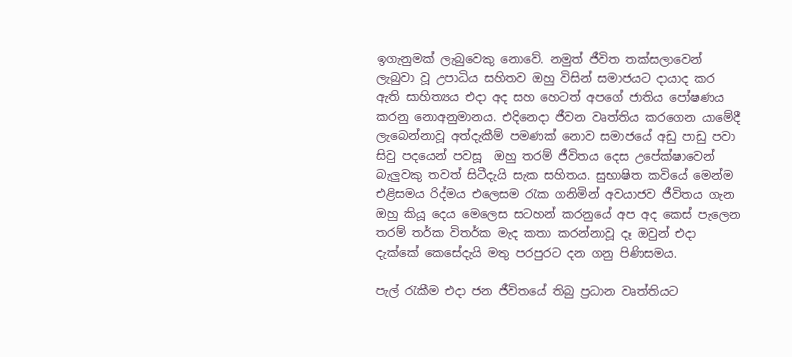ඉගැනුමක් ලැබුවෙකු නොවේ. නමුත් ජීවිත තක්සලාවෙන් ලැබුවා වූ උපාධිය සහිතව ඔහු විසින් සමාජයට දායාද කර ඇති සාහිත්‍යය එදා අද සහ හෙටත් අපගේ ජාතිය පෝෂණය කරනු නොඅනුමානය. එදිනෙදා ජීවන වෘත්තිය කරගෙන යාමේදී ලැබෙන්නාවූ අත්දැකීම් පමණක් නොව සමාජයේ අඩු පාඩු පවා සිවු පදයෙන් පවසූ  ඔහු තරම් ජීවිතය දෙස උපේක්ෂාවෙන් බැලුවකු තවත් සිටීදැයි සැක සහිතය. සුභාෂිත කවියේ මෙන්ම එළිසමය රිද්මය එලෙසම රැක ගනිමින් අවයාජව ජීවිතය ගැන ඔහු කියූ දෙය මෙලෙස සටහන් කරනුයේ අප අද කෙස් පැලෙන  තරම් තර්ක විතර්ක මැද කතා කරන්නාවූ දෑ ඔවුන් එදා දැක්කේ කෙසේදැයි මතු පරපුරට දන ගනු පිණිසමය.

පැල් රැකීම එදා ජන ජීවිතයේ තිබු ප්‍රධාන වෘත්තියට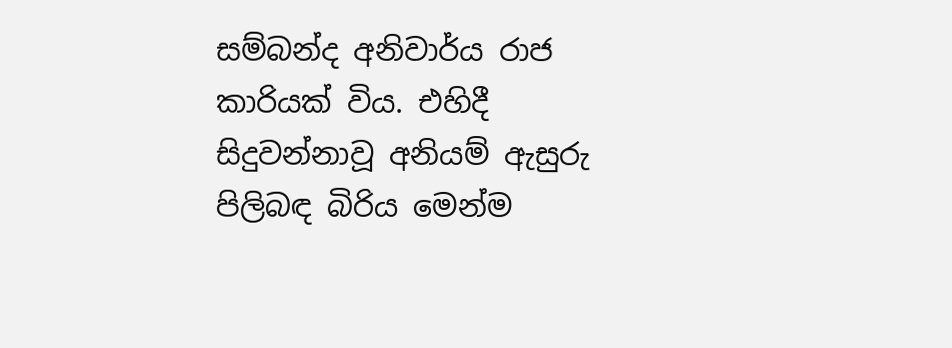සම්බන්ද අනිවාර්ය රාජ කාරියක් විය. එහිදී සිදුවන්නාවූ අනියම් ඇසුරු පිලිබඳ බිරිය මෙන්ම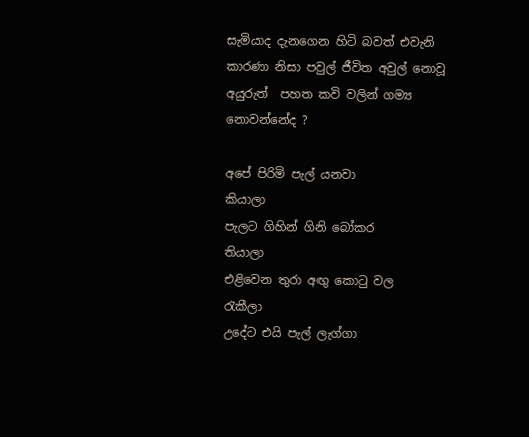සැමියාද දැනගෙන හිටි බවත් එවැනි කාරණා නිසා පවුල් ජීවිත අවුල් නොවූ  අයුරුත්  පහත කවි වලින් ගම්‍ය නොවන්නේද ?

අපේ පිරිමි පැල් යනවා             කියාලා
පැලට ගිහින් ගිනි බෝකර         තියාලා
එළිවෙන තුරා අඟු කොටු වල    රැකීලා
උදේට එයි පැල් ලැග්ගා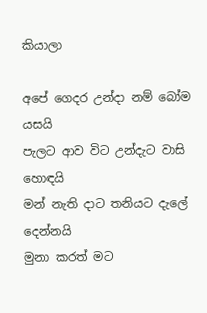කියාලා

අපේ ගෙදර උන්දා නම් බෝම            යසයි
පැලට ආව විට උන්දැට වාසි           හොඳයි
මන් නැති දාට තනියට දැලේ         දෙන්නයි
මුනා කරත් මට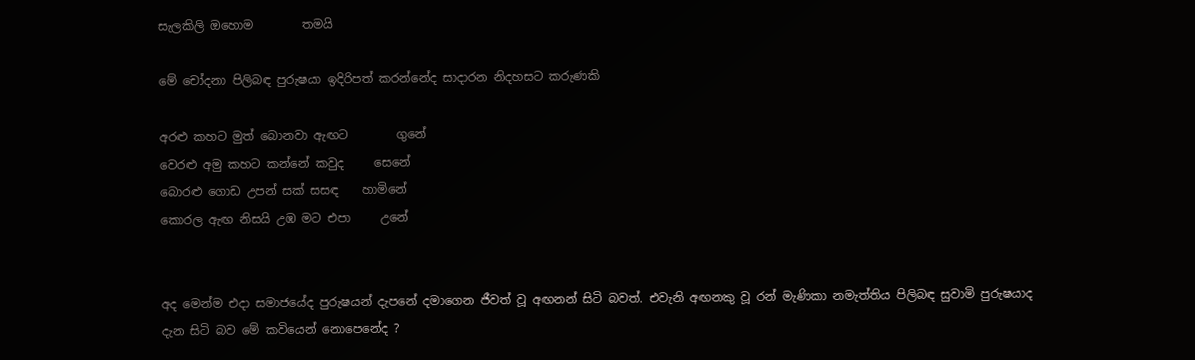සැලකිලි ඔහොම        තමයි

මේ චෝදනා පිලිබඳ පුරුෂයා ඉදිරිපත් කරන්නේද සාදාරන නිදහසට කරුණකි

අරළු කහට මුත් බොනවා ඇඟට        ගුනේ
වෙරළු අමු කහට කන්නේ කවුද     සෙනේ
බොරළු ගොඩ උපන් සක් සසඳ    හාමිනේ
කොරල ඇඟ නිසයි උඹ මට එපා     උනේ


අද මෙන්ම එදා සමාජයේද පුරුෂයන් දැපනේ දමාගෙන ජීවත් වූ අඟනන් සිටි බවත්. එවැනි අඟනකු වූ රන් මැණිකා නමැත්තිය පිලිබඳ සුවාමි පුරුෂයාද දැන සිටි බව මේ කවියෙන් නොපෙනේද ?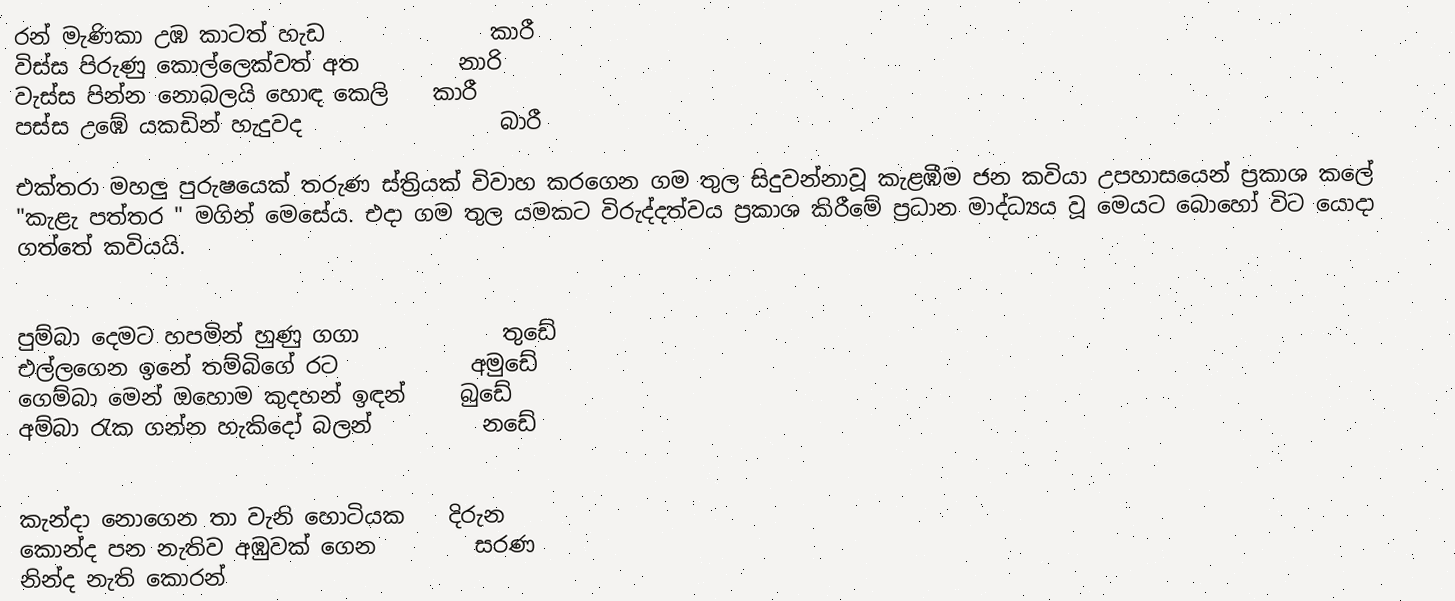රන් මැණිකා උඹ කාටත් හැඩ               කාරී
විස්ස පිරුණු කොල්ලෙක්වත් අත         නාරි
වැස්ස පින්න නොබලයි හොඳ කෙලි    කාරී
පස්ස උඹේ යකඩින් හැදුවද                  බාරී

එක්තරා මහලු පුරුෂයෙක් තරුණ ස්ත්‍රියක් විවාහ කරගෙන ගම තුල සිදුවන්නාවූ කැළඹීම ජන කවියා උපහාසයෙන් ප්‍රකාශ කලේ "කැළැ පත්තර " මගින් මෙසේය. එදා ගම තුල යමකට විරුද්දත්වය ප්‍රකාශ කිරීමේ ප්‍රධාන මාද්ධ්‍යය වූ මෙයට බොහෝ විට යොදා ගත්තේ කවියයි.


පුම්බා දෙමට හපමින් හුණු ගගා             තුඩේ
එල්ලගෙන ඉනේ තම්බිගේ රට            අමුඩේ
ගෙම්බා මෙන් ඔහොම කුදහන් ඉඳන්     බුඩේ
අම්බා රැක ගන්න හැකිදෝ බලන්          නඩේ


කැන්දා නොගෙන තා වැනි හොටියක    දිරුන
කොන්ද පන නැතිව අඹුවක් ගෙන         සරණ
නින්ද නැති කොරන්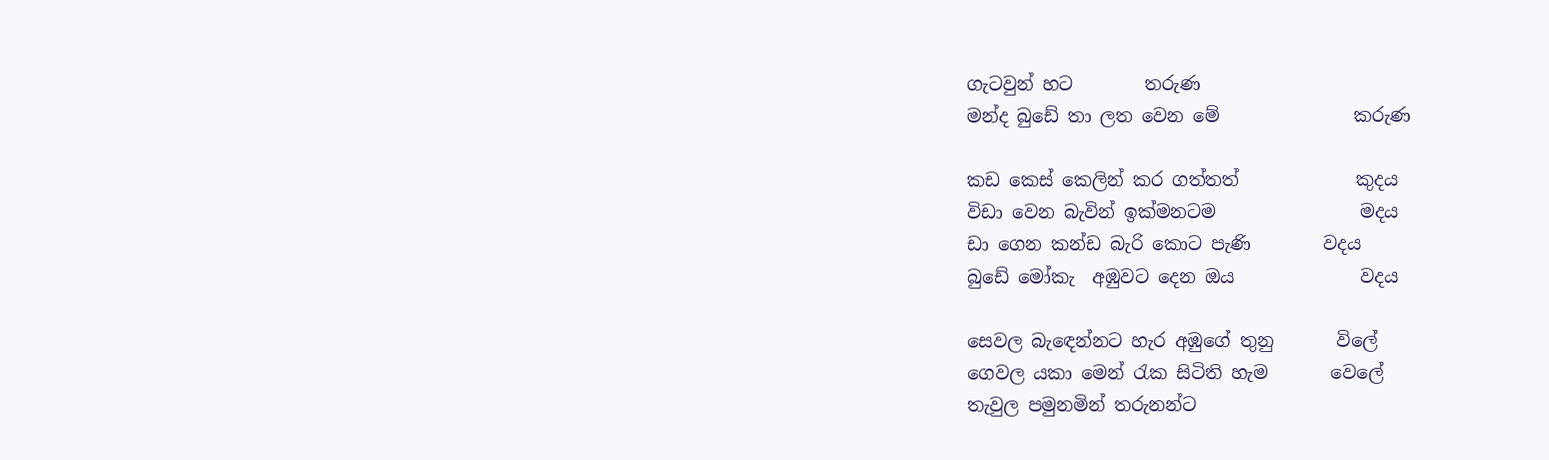ගැටවුන් හට        තරුණ
මන්ද බුඩේ තා ලත වෙන මේ               කරුණ

කඩ කෙස් කෙලින් කර ගත්තත්             කුදය
විඩා වෙන බැවින් ඉක්මනටම                මදය
ඩා ගෙන කන්ඩ බැරි කොට පැණි        වදය
බුඩේ මෝකැ  අඹුවට දෙන ඔය              වදය

සෙවල බැඳෙන්නට හැර අඹුගේ තුනු       විලේ
ගෙවල යකා මෙන් රැක සිටිති හැම       වෙලේ
තැවුල පමුනමින් තරුනන්ට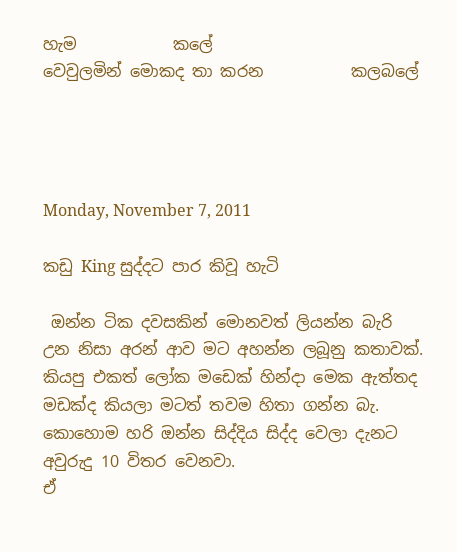හැම            කලේ
වෙවුලමින් මොකද තා කරන           කලබලේ




Monday, November 7, 2011

කඩු King සුද්දට පාර කිවූ හැටි

 ඔන්න ටික දවසකින් මොනවත් ලියන්න බැරි උන නිසා අරන් ආව මට අහන්න ලබූනු කතාවක්. කියපු එකත් ලෝක මඩෙක් හින්දා මෙක ඇත්තද මඩක්ද කියලා මටත් තවම හිතා ගන්න බැ.  කොහොම හරි ඔන්න සිද්දිය සිද්ද වෙලා දැනට අවුරුදු 10 විතර වෙනවා.
ඒ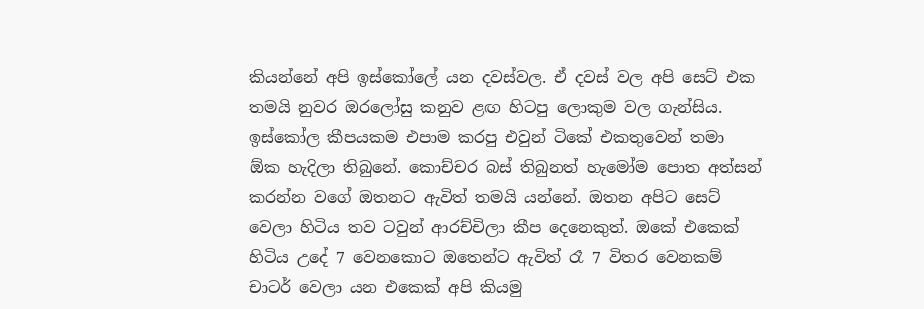කියන්නේ අපි ඉස්කෝලේ යන දවස්වල. ඒ දවස් වල අපි සෙට් එක තමයි නුවර ඔරලෝසු කනුව ළඟ හිටපු ලොකුම වල ගැන්සිය. ඉස්කෝල කීපයකම එපාම කරපු එවුන් ටිකේ එකතුවෙන් තමා ඕක හැදිලා තිබුනේ. කොච්චර බස් තිබුනත් හැමෝම පොත අත්සන් කරන්න වගේ ඔතනට ඇවිත් තමයි යන්නේ. ඔතන අපිට සෙට් වෙලා හිටිය තව ටවුන් ආරච්චිලා කීප දෙනෙකුත්. ඔකේ එකෙක් හිටිය උදේ 7 වෙනකොට ඔතෙන්ට ඇවිත් රෑ 7 විතර වෙනකම් චාටර් වෙලා යන එකෙක් අපි කියමු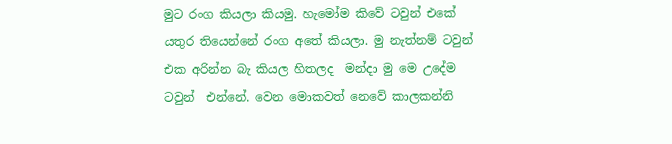මුට රංග කියලා කියමු. හැමෝම කිවේ ටවුන් එකේ යතුර තියෙන්නේ රංග අතේ කියලා. මු නැත්නම් ටවුන් එක අරින්න බැ කියල හිතලද  මන්දා මු මෙ උදේම ටවුන්  එන්නේ. වෙන මොකවත් නෙවේ කාලකන්නි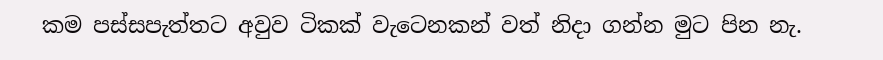කම පස්සපැත්තට අවුව ටිකක් වැටෙනකන් වත් නිදා ගන්න මුට පින නැ.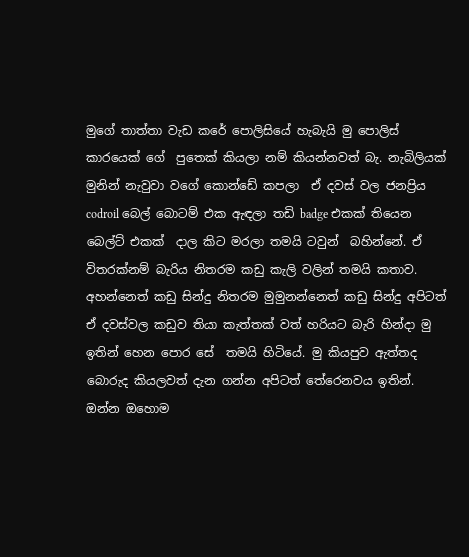මුගේ තාත්තා වැඩ කරේ පොලිසියේ හැබැයි මු පොලිස් කාරයෙක් ගේ  පුතෙක් කියලා නම් කියන්නවත් බැ. නැබිලියක් මුනින් නැවුවා වගේ කොන්ඩේ කපලා  ඒ දවස් වල ජනප්‍රිය codroil බෙල් බොටම් එක ඇඳලා තඩි badge එකක් තියෙන බෙල්ට් එකක්  දාල කිට මරලා තමයි ටවුන්  බහින්නේ. ඒ විතරක්නම් බැරිය නිතරම කඩු කැලි වලින් තමයි කතාව. අහන්නෙත් කඩු සින්දු නිතරම මුමුනන්නෙත් කඩු සින්දු අපිටත් ඒ දවස්වල කඩුව තියා කැත්තක් වත් හරියට බැරි හින්දා මු ඉතින් හෙන පොර සේ  තමයි හිටියේ. මු කියපුව ඇත්තද බොරුද කියලවත් දැන ගන්න අපිටත් තේරෙනවය ඉතින්.  ඔන්න ඔහොම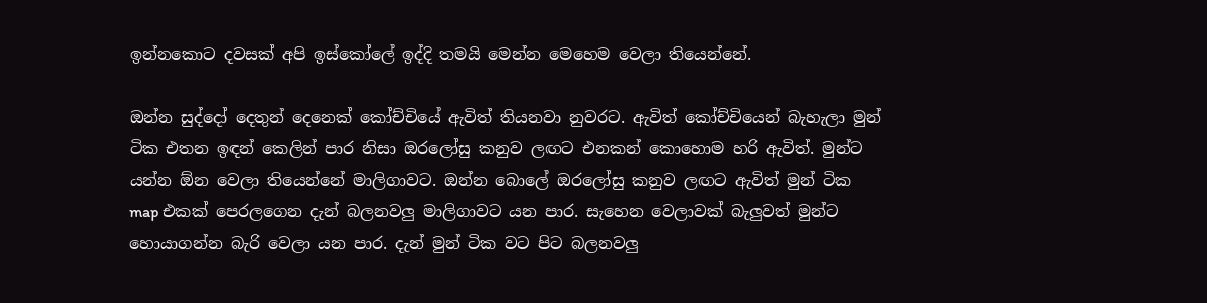ඉන්නකොට දවසක් අපි ඉස්කෝලේ ඉද්දි තමයි මෙන්න මෙහෙම වෙලා තියෙන්නේ.

ඔන්න සුද්දෝ දෙතුන් දෙනෙක් කෝච්චියේ ඇවිත් තියනවා නුවරට. ඇවිත් කෝච්චියෙන් බැහැලා මුන් ටික එතන ඉඳන් කෙලින් පාර නිසා ඔරලෝසු කනුව ලඟට එනකන් කොහොම හරි ඇවිත්. මුන්ට යන්න ඕන වෙලා තියෙන්නේ මාලිගාවට. ඔන්න බොලේ ඔරලෝසු කනුව ලඟට ඇවිත් මුන් ටික map එකක් පෙරලගෙන දැන් බලනවලු මාලිගාවට යන පාර. සැහෙන වෙලාවක් බැලුවත් මුන්ට හොයාගන්න බැරි වෙලා යන පාර. දැන් මුන් ටික වට පිට බලනවලු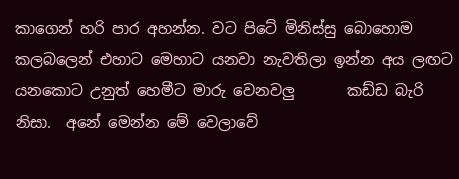කාගෙන් හරි පාර අහන්න. වට පිටේ මිනිස්සු බොහොම කලබලෙන් එහාට මෙහාට යනවා නැවතිලා ඉන්න අය ලඟට යනකොට උනුත් හෙමීට මාරු වෙනවලු       කඩ්ඩ බැරි නිසා.  අනේ මෙන්න මේ වෙලාවේ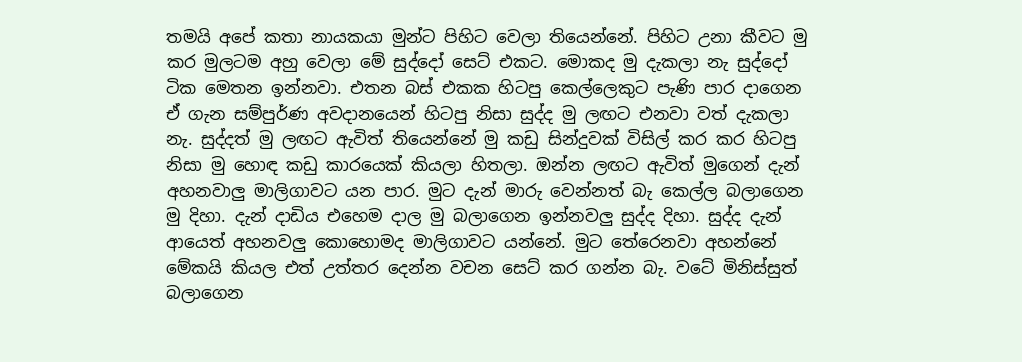තමයි අපේ කතා නායකයා මුන්ට පිහිට වෙලා තියෙන්නේ. පිහිට උනා කීවට මු කර මුලටම අහු වෙලා මේ සුද්දෝ සෙට් එකට. මොකද මු දැකලා නැ සුද්දෝ ටික මෙතන ඉන්නවා. එතන බස් එකක හිටපු කෙල්ලෙකුට පැණි පාර දාගෙන ඒ ගැන සම්පුර්ණ අවදානයෙන් හිටපු නිසා සුද්ද මු ලඟට එනවා වත් දැකලා නැ. සුද්දත් මු ලඟට ඇවිත් තියෙන්නේ මු කඩු සින්දුවක් විසිල් කර කර හිටපු නිසා මු හොඳ කඩු කාරයෙක් කියලා හිතලා. ඔන්න ලඟට ඇවිත් මුගෙන් දැන් අහනවාලු මාලිගාවට යන පාර. මුට දැන් මාරු වෙන්නත් බැ කෙල්ල බලාගෙන මු දිහා. දැන් දාඩිය එහෙම දාල මු බලාගෙන ඉන්නවලු සුද්ද දිහා. සුද්ද දැන් ආයෙත් අහනවලු කොහොමද මාලිගාවට යන්නේ. මුට තේරෙනවා අහන්නේ මේකයි කියල එත් උත්තර දෙන්න වචන සෙට් කර ගන්න බැ. වටේ මිනිස්සුත් බලාගෙන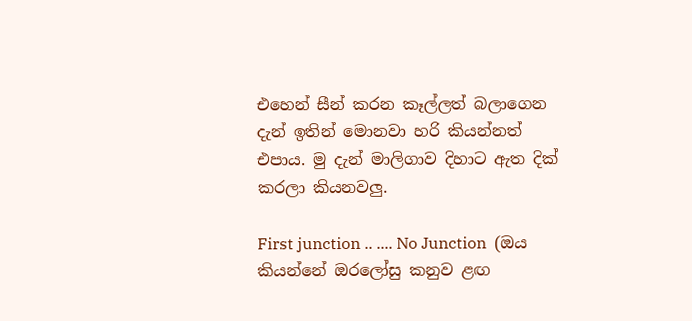එහෙන් සීන් කරන කෑල්ලත් බලාගෙන දැන් ඉතින් මොනවා හරි කියන්නත් එපාය. මු දැන් මාලිගාව දිහාට ඇත දික් කරලා කියනවලු.

First junction .. .... No Junction  (ඔය කියන්නේ ඔරලෝසු කනුව ළඟ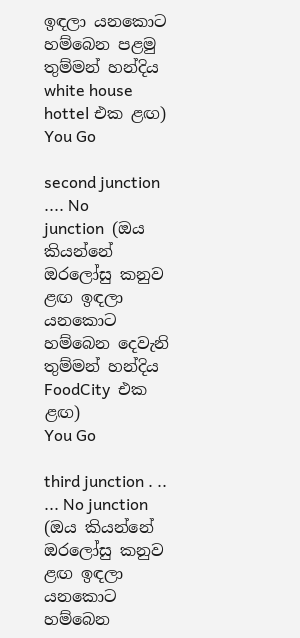ඉඳලා යනකොට හම්බෙන පළමු තුම්මන් හන්දිය white house hottel එක ළඟ)
You Go

second junction .... No      junction  (ඔය කියන්නේ ඔරලෝසු කනුව ළඟ ඉඳලා යනකොට හම්බෙන දෙවැනි  තුම්මන් හන්දිය FoodCity  එක ළඟ)
You Go

third junction . .. ... No junction  (ඔය කියන්නේ ඔරලෝසු කනුව ළඟ ඉඳලා යනකොට හම්බෙන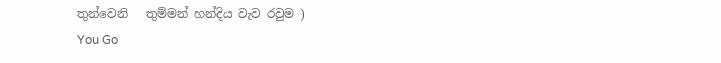තුන්වෙනි   තුම්මන් හන්දිය වැව රවුම )
You Go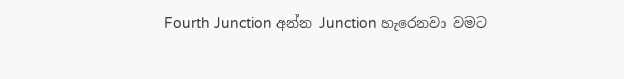Fourth Junction අන්න Junction හැරෙනවා වමට